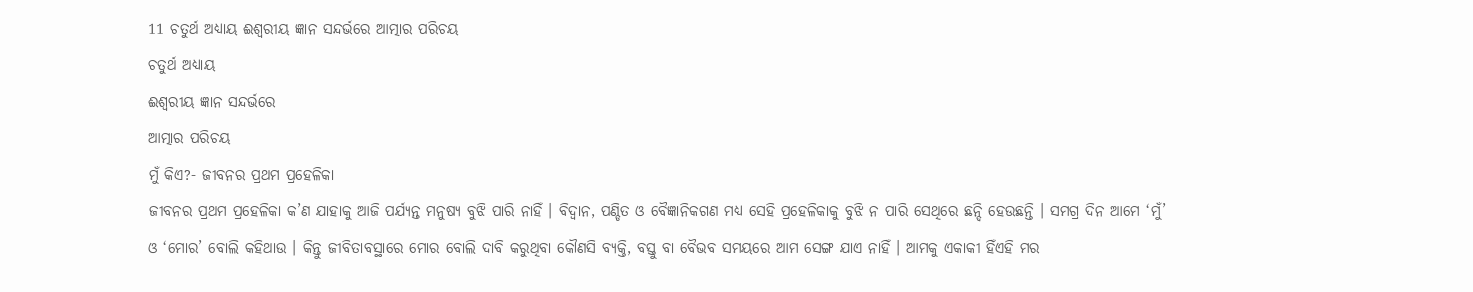11 ଚତୁର୍ଥ ଅଧ୍ୟାୟ ଈଶ୍ୱରୀୟ ଜ୍ଞାନ ସନ୍ଦର୍ଭରେ ଆତ୍ମାର ପରିଚୟ
ଚତୁର୍ଥ ଅଧ୍ୟାୟ
ଈଶ୍ୱରୀୟ ଜ୍ଞାନ ସନ୍ଦର୍ଭରେ
ଆତ୍ମାର ପରିଚୟ
ମୁଁ କିଏ?- ଜୀବନର ପ୍ରଥମ ପ୍ରହେଳିକା
ଜୀବନର ପ୍ରଥମ ପ୍ରହେଳିକା କ’ଣ ଯାହାକୁ ଆଜି ପର୍ଯ୍ୟନ୍ତ ମନୁଷ୍ୟ ବୁଝି ପାରି ନାହିଁ । ବିଦ୍ୱାନ, ପଣ୍ଡିତ ଓ ବୈଜ୍ଞାନିକଗଣ ମଧ୍ୟ ସେହି ପ୍ରହେଳିକାକୁ ବୁଝି ନ ପାରି ସେଥିରେ ଛନ୍ଦି ହେଉଛନ୍ତି । ସମଗ୍ର ଦିନ ଆମେ ‘ମୁଁ’ ଓ ‘ମୋର’ ବୋଲି କହିଥାଉ । କିନ୍ତୁ ଜୀବିତାବସ୍ଥାରେ ମୋର ବୋଲି ଦାବି କରୁଥିବା କୌଣସି ବ୍ୟକ୍ତି, ବସ୍ତୁ ବା ବୈଭବ ସମୟରେ ଆମ ସେଙ୍ଗ ଯାଏ ନାହିଁ । ଆମକୁ ଏକାକୀ ହିଁଏହି ମର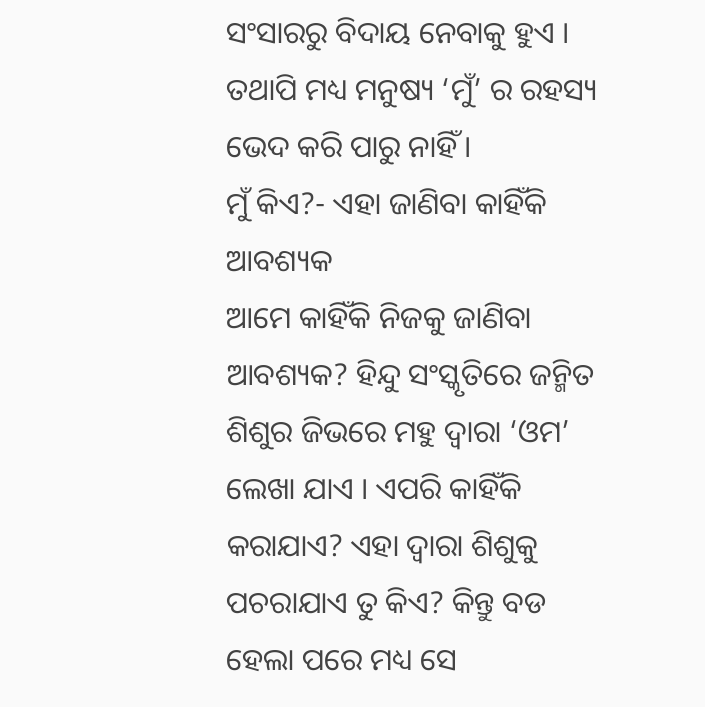ସଂସାରରୁ ବିଦାୟ ନେବାକୁ ହୁଏ । ତଥାପି ମଧ୍ୟ ମନୁଷ୍ୟ ‘ମୁଁ’ ର ରହସ୍ୟ ଭେଦ କରି ପାରୁ ନାହିଁ ।
ମୁଁ କିଏ?- ଏହା ଜାଣିବା କାହିଁକି ଆବଶ୍ୟକ
ଆମେ କାହିଁକି ନିଜକୁ ଜାଣିବା ଆବଶ୍ୟକ? ହିନ୍ଦୁ ସଂସ୍କୃତିରେ ଜନ୍ମିତ ଶିଶୁର ଜିଭରେ ମହୁ ଦ୍ୱାରା ‘ଓମ’ ଲେଖା ଯାଏ । ଏପରି କାହିଁକି କରାଯାଏ? ଏହା ଦ୍ୱାରା ଶିଶୁକୁ ପଚରାଯାଏ ତୁ କିଏ? କିନ୍ତୁ ବଡ ହେଲା ପରେ ମଧ୍ୟ ସେ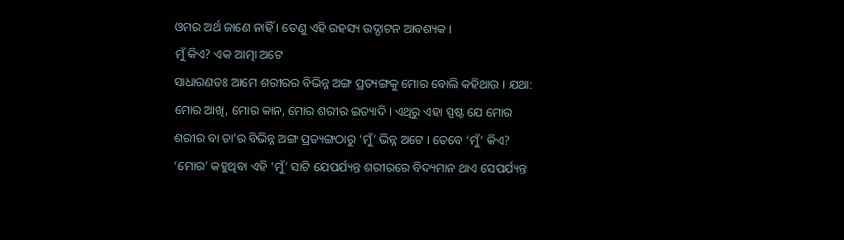ଓମର ଅର୍ଥ ଜାଣେ ନାହିଁ । ତେଣୁ ଏହି ରହସ୍ୟ ଉଦ୍ଘାଟନ ଆବଶ୍ୟକ ।
ମୁଁ କିଏ? ଏକ ଆତ୍ମା ଅଟେ
ସାଧାରଣତଃ ଆମେ ଶରୀରର ବିଭିନ୍ନ ଅଙ୍ଗ ପ୍ରତ୍ୟଙ୍ଗକୁ ମୋର ବୋଲି କହିଥାଉ । ଯଥା: ମୋର ଆଖି, ମୋର କାନ, ମୋର ଶରୀର ଇତ୍ୟାଦି । ଏଥିରୁ ଏହା ସ୍ପଷ୍ଟ ଯେ ମୋର ଶରୀର ବା ତା’ର ବିଭିନ୍ନ ଅଙ୍ଗ ପ୍ରତ୍ୟଙ୍ଗଠାରୁ ‘ମୁଁ’ ଭିନ୍ନ ଅଟେ । ତେବେ ‘ମୁଁ’ କିଏ? ‘ମୋର’ କହୁଥିବା ଏହି ‘ମୁଁ’ ସାଟି ଯେପର୍ଯ୍ୟନ୍ତ ଶରୀରରେ ବିଦ୍ୟମାନ ଥାଏ ସେପର୍ଯ୍ୟନ୍ତ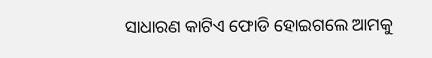ସାଧାରଣ କାଟିଏ ଫୋଡି ହୋଇଗଲେ ଆମକୁ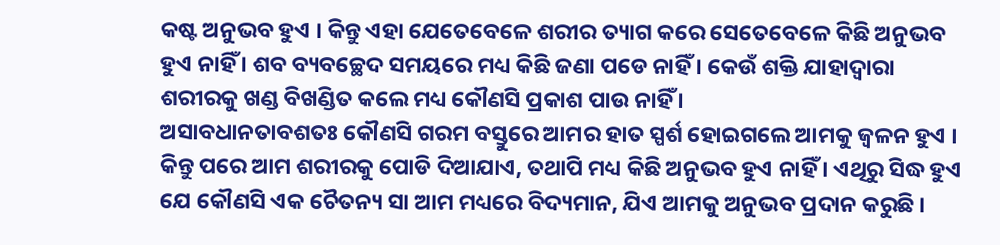କଷ୍ଟ ଅନୁଭବ ହୁଏ । କିନ୍ତୁ ଏହା ଯେତେବେଳେ ଶରୀର ତ୍ୟାଗ କରେ ସେତେବେଳେ କିଛି ଅନୁଭବ ହୁଏ ନାହିଁ । ଶବ ବ୍ୟବଚ୍ଛେଦ ସମୟରେ ମଧ୍ୟ କିଛି ଜଣା ପଡେ ନାହିଁ । କେଉଁ ଶକ୍ତି ଯାହାଦ୍ୱାରା ଶରୀରକୁ ଖଣ୍ଡ ବିଖଣ୍ଡିତ କଲେ ମଧ୍ୟ କୌଣସି ପ୍ରକାଶ ପାଉ ନାହିଁ ।
ଅସାବଧାନତାବଶତଃ କୌଣସି ଗରମ ବସ୍ତୁରେ ଆମର ହାତ ସ୍ପର୍ଶ ହୋଇଗଲେ ଆମକୁ ଜ୍ୱଳନ ହୁଏ । କିନ୍ତୁ ପରେ ଆମ ଶରୀରକୁ ପୋଡି ଦିଆଯାଏ, ତଥାପି ମଧ୍ୟ କିଛି ଅନୁଭବ ହୁଏ ନାହିଁ । ଏଥିରୁ ସିଦ୍ଧ ହୁଏ ଯେ କୌଣସି ଏକ ଚୈତନ୍ୟ ସା ଆମ ମଧ୍ୟରେ ବିଦ୍ୟମାନ, ଯିଏ ଆମକୁ ଅନୁଭବ ପ୍ରଦାନ କରୁଛି ।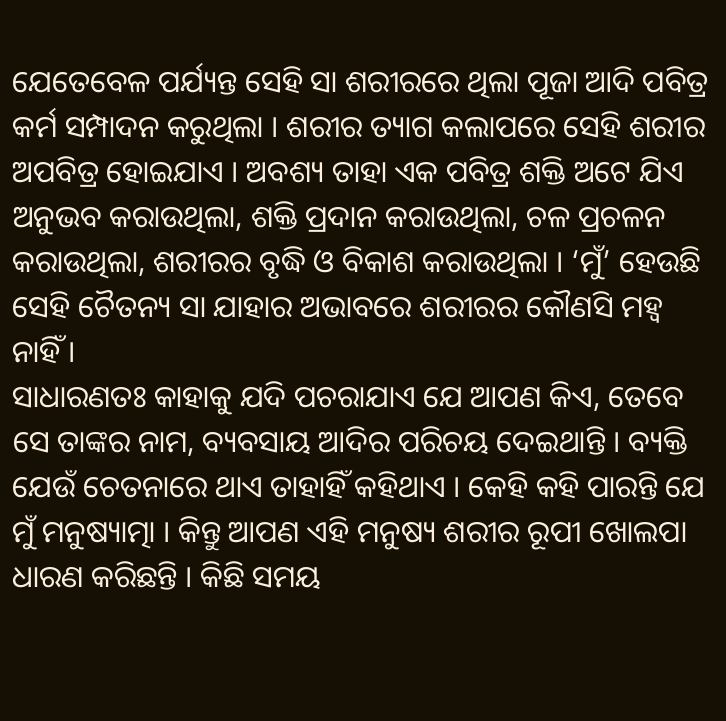ଯେତେବେଳ ପର୍ଯ୍ୟନ୍ତ ସେହି ସା ଶରୀରରେ ଥିଲା ପୂଜା ଆଦି ପବିତ୍ର କର୍ମ ସମ୍ପାଦନ କରୁଥିଲା । ଶରୀର ତ୍ୟାଗ କଲାପରେ ସେହି ଶରୀର ଅପବିତ୍ର ହୋଇଯାଏ । ଅବଶ୍ୟ ତାହା ଏକ ପବିତ୍ର ଶକ୍ତି ଅଟେ ଯିଏ ଅନୁଭବ କରାଉଥିଲା, ଶକ୍ତି ପ୍ରଦାନ କରାଉଥିଲା, ଚଳ ପ୍ରଚଳନ କରାଉଥିଲା, ଶରୀରର ବୃଦ୍ଧି ଓ ବିକାଶ କରାଉଥିଲା । ‘ମୁଁ’ ହେଉଛି ସେହି ଚୈତନ୍ୟ ସା ଯାହାର ଅଭାବରେ ଶରୀରର କୌଣସି ମହ୍ୱ ନାହିଁ ।
ସାଧାରଣତଃ କାହାକୁ ଯଦି ପଚରାଯାଏ ଯେ ଆପଣ କିଏ, ତେବେ ସେ ତାଙ୍କର ନାମ, ବ୍ୟବସାୟ ଆଦିର ପରିଚୟ ଦେଇଥାନ୍ତି । ବ୍ୟକ୍ତି ଯେଉଁ ଚେତନାରେ ଥାଏ ତାହାହିଁ କହିଥାଏ । କେହି କହି ପାରନ୍ତି ଯେ ମୁଁ ମନୁଷ୍ୟାତ୍ମା । କିନ୍ତୁ ଆପଣ ଏହି ମନୁଷ୍ୟ ଶରୀର ରୂପୀ ଖୋଲପା ଧାରଣ କରିଛନ୍ତି । କିଛି ସମୟ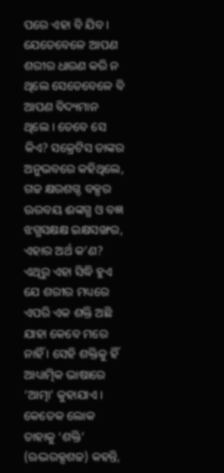ପରେ ଏହା ବି ଯିବ । ଯେତେବେଳେ ଆପଣ ଶରୀର ଧାରଣ କରି ନ ଥିଲେ ସେତେବେଳେ ବି ଆପଣ ବିଦ୍ୟମାନ ଥିଲେ । ତେବେ ସେ କିଏ? ସକ୍ରେଟିସ ତାଙ୍କର ଅନୁଭବରେ କହିଥିଲେ, ଗଚ୍ଚ କ୍ଷରଶଗ୍ଦ ବକ୍ସର ଊରବୟ ଈଙ୍କଗ୍ଧ ଓ ବଜ୍ଞ ଝଗ୍ଧସକ୍ଷକ୍ଷ ଇକ୍ଷସଙ୍ଖର, ଏହାର ଅର୍ଥ କ’ଣ? ଏଥିରୁ ଏହା ସିଦ୍ଧି ହୁଏ ଯେ ଶରୀର ମଧ୍ୟରେ ଏପରି ଏକ ଶକ୍ତି ଅଛି ଯାହା କେବେ ମରେ ନାହିଁ । ସେହି ଶକ୍ତିକୁ ହିଁ ଆଧ୍ୟାତ୍ମିକ ଭାଷାରେ ‘ଆତ୍ମା’ କୁହାଯାଏ । କେତେକ ଲୋକ ତାହାକୁ ‘ଶକ୍ତି’ (ଋଦ୍ଭରକ୍ସଶଚ୍ଚ) କହନ୍ତି,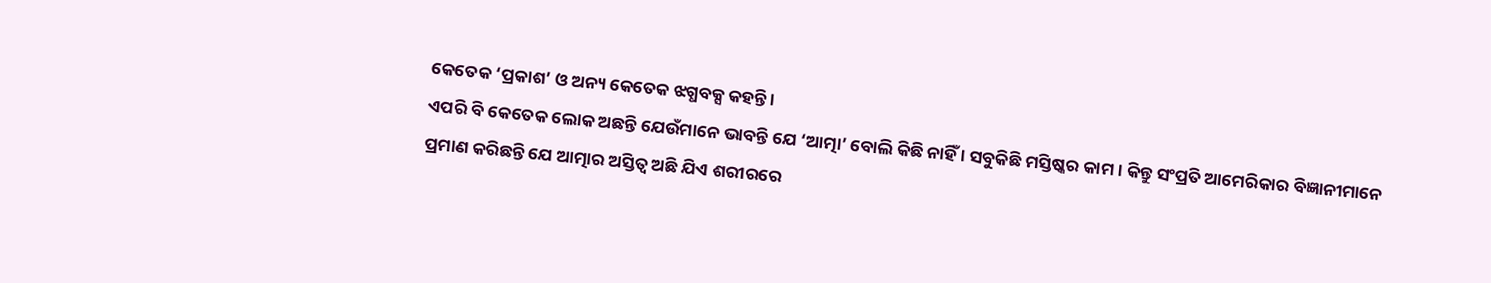କେତେକ ‘ପ୍ରକାଶ’ ଓ ଅନ୍ୟ କେତେକ ଝଗ୍ଧବକ୍ସ କହନ୍ତି ।
ଏପରି ବି କେତେକ ଲୋକ ଅଛନ୍ତି ଯେଉଁମାନେ ଭାବନ୍ତି ଯେ ‘ଆତ୍ମା’ ବୋଲି କିଛି ନାହିଁ । ସବୁକିଛି ମସ୍ତିଷ୍କର କାମ । କିନ୍ତୁ ସଂପ୍ରତି ଆମେରିକାର ବିଜ୍ଞାନୀମାନେ ପ୍ରମାଣ କରିଛନ୍ତି ଯେ ଆତ୍ମାର ଅସ୍ତିତ୍ୱ ଅଛି ଯିଏ ଶରୀରରେ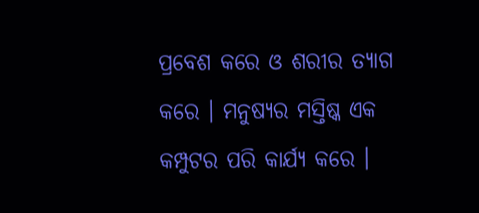ପ୍ରବେଶ କରେ ଓ ଶରୀର ତ୍ୟାଗ କରେ । ମନୁଷ୍ୟର ମସ୍ତିଷ୍କ ଏକ କମ୍ପୁଟର ପରି କାର୍ଯ୍ୟ କରେ ।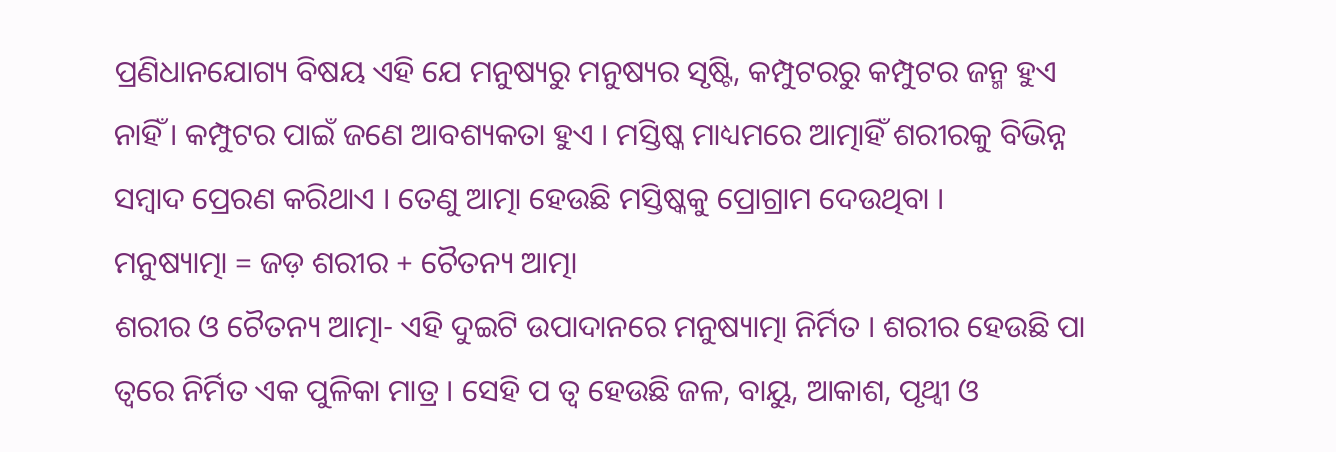ପ୍ରଣିଧାନଯୋଗ୍ୟ ବିଷୟ ଏହି ଯେ ମନୁଷ୍ୟରୁ ମନୁଷ୍ୟର ସୃଷ୍ଟି, କମ୍ପୁଟରରୁ କମ୍ପୁଟର ଜନ୍ମ ହୁଏ ନାହିଁ । କମ୍ପୁଟର ପାଇଁ ଜଣେ ଆବଶ୍ୟକତା ହୁଏ । ମସ୍ତିଷ୍କ ମାଧ୍ୟମରେ ଆତ୍ମାହିଁ ଶରୀରକୁ ବିଭିନ୍ନ ସମ୍ବାଦ ପ୍ରେରଣ କରିଥାଏ । ତେଣୁ ଆତ୍ମା ହେଉଛି ମସ୍ତିଷ୍କକୁ ପ୍ରୋଗ୍ରାମ ଦେଉଥିବା ।
ମନୁଷ୍ୟାତ୍ମା = ଜଡ଼ ଶରୀର + ଚୈତନ୍ୟ ଆତ୍ମା
ଶରୀର ଓ ଚୈତନ୍ୟ ଆତ୍ମା- ଏହି ଦୁଇଟି ଉପାଦାନରେ ମନୁଷ୍ୟାତ୍ମା ନିର୍ମିତ । ଶରୀର ହେଉଛି ପା ତ୍ୱରେ ନିର୍ମିତ ଏକ ପୁଳିକା ମାତ୍ର । ସେହି ପ ତ୍ୱ ହେଉଛି ଜଳ, ବାୟୁ, ଆକାଶ, ପୃଥ୍ୱୀ ଓ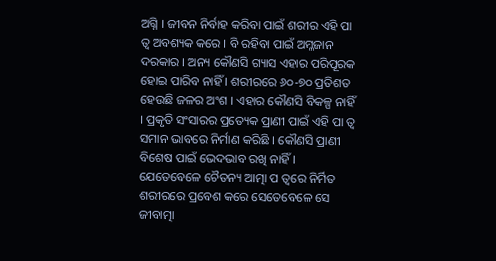ଅଗ୍ନି । ଜୀବନ ନିର୍ବାହ କରିବା ପାଇଁ ଶରୀର ଏହି ପା ତ୍ୱ ଅବଶ୍ୟକ କରେ । ବି ରହିବା ପାଇଁ ଅମ୍ଳଜାନ ଦରକାର । ଅନ୍ୟ କୌଣସି ଗ୍ୟାସ ଏହାର ପରିପୂରକ ହୋଇ ପାରିବ ନାହିଁ । ଶରୀରରେ ୬୦-୭୦ ପ୍ରତିଶତ ହେଉଛି ଜଳର ଅଂଶ । ଏହାର କୌଣସି ବିକଳ୍ପ ନାହିଁ । ପ୍ରକୃତି ସଂସାରର ପ୍ରତ୍ୟେକ ପ୍ରାଣୀ ପାଇଁ ଏହି ପା ତ୍ୱ ସମାନ ଭାବରେ ନିର୍ମାଣ କରିଛି । କୌଣସି ପ୍ରାଣୀ ବିଶେଷ ପାଇଁ ଭେଦଭାବ ରଖି ନାହିଁ । ଯେତେବେଳେ ଚୈତନ୍ୟ ଆତ୍ମା ପ ତ୍ୱରେ ନିର୍ମିତ ଶରୀରରେ ପ୍ରବେଶ କରେ ସେତେବେଳେ ସେ ଜୀବାତ୍ମା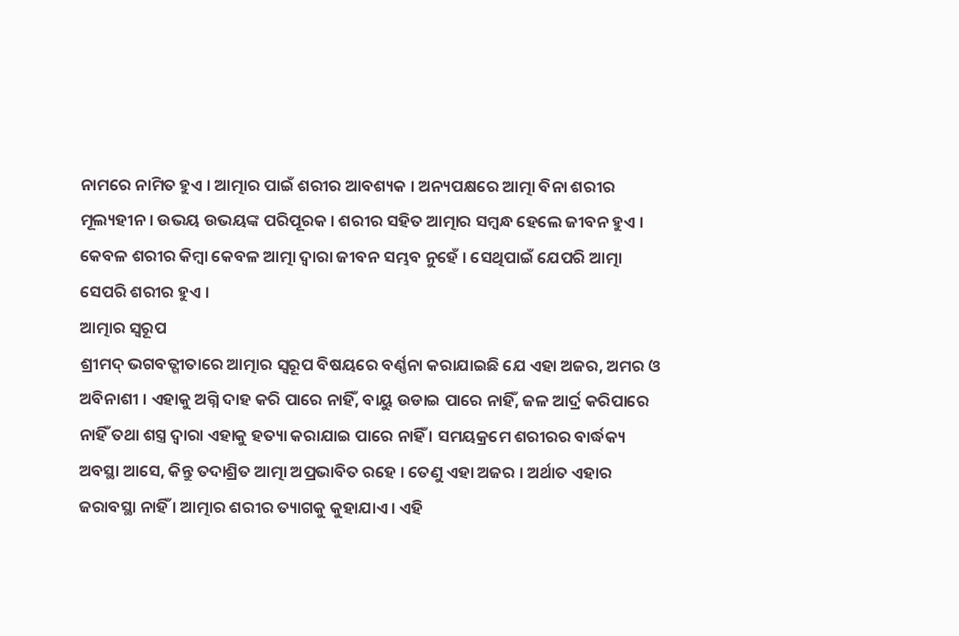ନାମରେ ନାମିତ ହୁଏ । ଆତ୍ମାର ପାଇଁ ଶରୀର ଆବଶ୍ୟକ । ଅନ୍ୟପକ୍ଷରେ ଆତ୍ମା ବିନା ଶରୀର ମୂଲ୍ୟହୀନ । ଉଭୟ ଉଭୟଙ୍କ ପରିପୂରକ । ଶରୀର ସହିତ ଆତ୍ମାର ସମ୍ବନ୍ଧ ହେଲେ ଜୀବନ ହୁଏ । କେବଳ ଶରୀର କିମ୍ବା କେବଳ ଆତ୍ମା ଦ୍ୱାରା ଜୀବନ ସମ୍ଭବ ନୁହେଁ । ସେଥିପାଇଁ ଯେପରି ଆତ୍ମା ସେପରି ଶରୀର ହୁଏ ।
ଆତ୍ମାର ସ୍ବରୂପ
ଶ୍ରୀମଦ୍ ଭଗବତ୍ଗୀତାରେ ଆତ୍ମାର ସ୍ବରୂପ ବିଷୟରେ ବର୍ଣ୍ଣନା କରାଯାଇଛି ଯେ ଏହା ଅଜର, ଅମର ଓ ଅବିନାଶୀ । ଏହାକୁ ଅଗ୍ନି ଦାହ କରି ପାରେ ନାହିଁ, ବାୟୁ ଉଡାଇ ପାରେ ନାହିଁ, ଜଳ ଆର୍ଦ୍ର କରିପାରେ ନାହିଁ ତଥା ଶସ୍ତ୍ର ଦ୍ୱାରା ଏହାକୁ ହତ୍ୟା କରାଯାଇ ପାରେ ନାହିଁ । ସମୟକ୍ରମେ ଶରୀରର ବାର୍ଦ୍ଧକ୍ୟ ଅବସ୍ଥା ଆସେ, କିନ୍ତୁ ତଦାଶ୍ରିତ ଆତ୍ମା ଅପ୍ରଭାବିତ ରହେ । ତେଣୁ ଏହା ଅଜର । ଅର୍ଥାତ ଏହାର ଜରାବସ୍ଥା ନାହିଁ । ଆତ୍ମାର ଶରୀର ତ୍ୟାଗକୁ କୁହାଯାଏ । ଏହି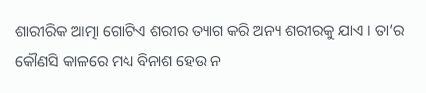ଶାରୀରିକ ଆତ୍ମା ଗୋଟିଏ ଶରୀର ତ୍ୟାଗ କରି ଅନ୍ୟ ଶରୀରକୁ ଯାଏ । ତା’ର କୌଣସି କାଳରେ ମଧ୍ୟ ବିନାଶ ହେଉ ନ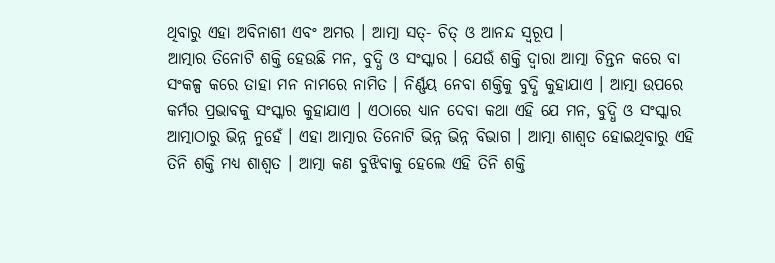ଥିବାରୁ ଏହା ଅବିନାଶୀ ଏବଂ ଅମର । ଆତ୍ମା ସତ୍- ଚିତ୍ ଓ ଆନନ୍ଦ ସ୍ବରୂପ ।
ଆତ୍ମାର ତିନୋଟି ଶକ୍ତି ହେଉଛି ମନ, ବୁଦ୍ଧି ଓ ସଂସ୍କାର । ଯେଉଁ ଶକ୍ତି ଦ୍ୱାରା ଆତ୍ମା ଚିନ୍ତନ କରେ ବା ସଂକଳ୍ପ କରେ ତାହା ମନ ନାମରେ ନାମିତ । ନିର୍ଣ୍ଣୟ ନେବା ଶକ୍ତିକୁ ବୁଦ୍ଧି କୁହାଯାଏ । ଆତ୍ମା ଉପରେ କର୍ମର ପ୍ରଭାବକୁ ସଂସ୍କାର କୁହାଯାଏ । ଏଠାରେ ଧ୍ୟାନ ଦେବା କଥା ଏହି ଯେ ମନ, ବୁଦ୍ଧି ଓ ସଂସ୍କାର ଆତ୍ମାଠାରୁ ଭିନ୍ନ ନୁହେଁ । ଏହା ଆତ୍ମାର ତିନୋଟି ଭିନ୍ନ ଭିନ୍ନ ବିଭାଗ । ଆତ୍ମା ଶାଶ୍ୱତ ହୋଇଥିବାରୁ ଏହି ତିନି ଶକ୍ତି ମଧ୍ୟ ଶାଶ୍ୱତ । ଆତ୍ମା କଣ ବୁଝିବାକୁ ହେଲେ ଏହି ତିନି ଶକ୍ତି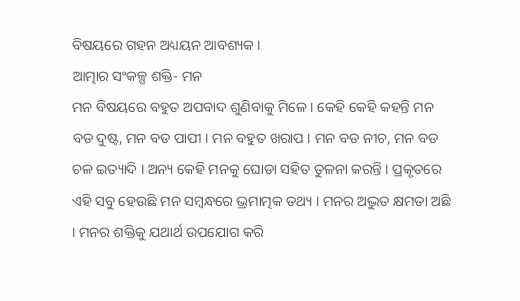ବିଷୟରେ ଗହନ ଅଧ୍ୟୟନ ଆବଶ୍ୟକ ।
ଆତ୍ମାର ସଂକଳ୍ପ ଶକ୍ତି- ମନ
ମନ ବିଷୟରେ ବହୁତ ଅପବାଦ ଶୁଣିବାକୁ ମିଳେ । କେହି କେହି କହନ୍ତି ମନ ବଡ ଦୁଷ୍ଟ, ମନ ବଡ ପାପୀ । ମନ ବହୁତ ଖରାପ । ମନ ବଡ ନୀଚ, ମନ ବଡ ଚଳ ଇତ୍ୟାଦି । ଅନ୍ୟ କେହି ମନକୁ ଘୋଡା ସହିତ ତୁଳନା କରନ୍ତି । ପ୍ରକୃତରେ ଏହି ସବୁ ହେଉଛି ମନ ସମ୍ବନ୍ଧରେ ଭ୍ରମାତ୍ମକ ତଥ୍ୟ । ମନର ଅଦ୍ଭୁତ କ୍ଷମତା ଅଛି । ମନର ଶକ୍ତିକୁ ଯଥାର୍ଥ ଉପଯୋଗ କରି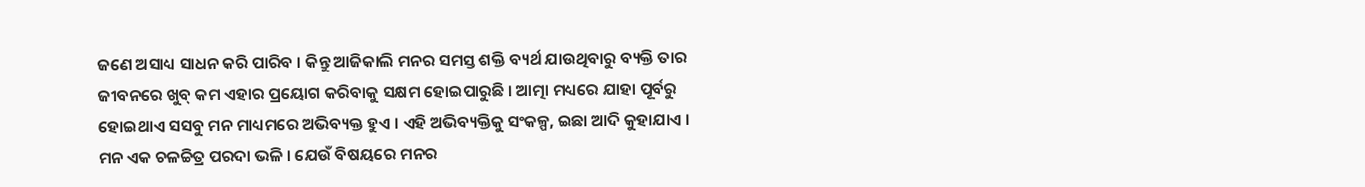ଜଣେ ଅସାଧ୍ୟ ସାଧନ କରି ପାରିବ । କିନ୍ତୁ ଆଜିକାଲି ମନର ସମସ୍ତ ଶକ୍ତି ବ୍ୟର୍ଥ ଯାଉଥିବାରୁ ବ୍ୟକ୍ତି ତାର ଜୀବନରେ ଖୁବ୍ କମ ଏହାର ପ୍ରୟୋଗ କରିବାକୁ ସକ୍ଷମ ହୋଇପାରୁଛି । ଆତ୍ମା ମଧ୍ୟରେ ଯାହା ପୂର୍ବରୁ ହୋଇଥାଏ ସସବୁ ମନ ମାଧ୍ୟମରେ ଅଭିବ୍ୟକ୍ତ ହୁଏ । ଏହି ଅଭିବ୍ୟକ୍ତିକୁ ସଂକଳ୍ପ, ଇଛା ଆଦି କୁହାଯାଏ । ମନ ଏକ ଚଳଚ୍ଚିତ୍ର ପରଦା ଭଳି । ଯେଉଁ ବିଷୟରେ ମନର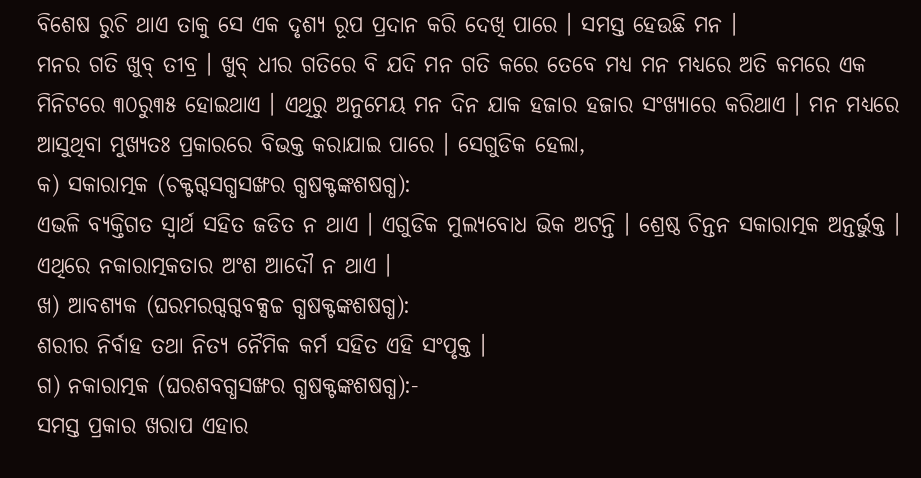ବିଶେଷ ରୁଚି ଥାଏ ତାକୁ ସେ ଏକ ଦୃଶ୍ୟ ରୂପ ପ୍ରଦାନ କରି ଦେଖି ପାରେ । ସମସ୍ତ ହେଉଛି ମନ ।
ମନର ଗତି ଖୁବ୍ ତୀବ୍ର । ଖୁବ୍ ଧୀର ଗତିରେ ବି ଯଦି ମନ ଗତି କରେ ତେବେ ମଧ୍ୟ ମନ ମଧ୍ୟରେ ଅତି କମରେ ଏକ ମିନିଟରେ ୩୦ରୁ୩୫ ହୋଇଥାଏ । ଏଥିରୁ ଅନୁମେୟ ମନ ଦିନ ଯାକ ହଜାର ହଜାର ସଂଖ୍ୟାରେ କରିଥାଏ । ମନ ମଧ୍ୟରେ ଆସୁଥିବା ମୁଖ୍ୟତଃ ପ୍ରକାରରେ ବିଭକ୍ତ କରାଯାଇ ପାରେ । ସେଗୁଡିକ ହେଲା,
କ) ସକାରାତ୍ମକ (ଚକ୍ଟଗ୍ଦସଗ୍ଧସଙ୍ଖର ଗ୍ଧଷକ୍ଟଙ୍କଶଷଗ୍ଧ):
ଏଭଳି ବ୍ୟକ୍ତିଗତ ସ୍ବାର୍ଥ ସହିତ ଜଡିତ ନ ଥାଏ । ଏଗୁଡିକ ମୁଲ୍ୟବୋଧ ଭିକ ଅଟନ୍ତି । ଶ୍ରେଷ୍ଠ ଚିନ୍ତନ ସକାରାତ୍ମକ ଅନ୍ତର୍ଭୁକ୍ତ । ଏଥିରେ ନକାରାତ୍ମକତାର ଅଂଶ ଆଦୌ ନ ଥାଏ ।
ଖ) ଆବଶ୍ୟକ (ଘରମରଗ୍ଦଗ୍ଦବକ୍ସଚ୍ଚ ଗ୍ଧଷକ୍ଟଙ୍କଶଷଗ୍ଧ):
ଶରୀର ନିର୍ବାହ ତଥା ନିତ୍ୟ ନୈମିକ କର୍ମ ସହିତ ଏହି ସଂପୃକ୍ତ ।
ଗ) ନକାରାତ୍ମକ (ଘରଶବଗ୍ଧସଙ୍ଖର ଗ୍ଧଷକ୍ଟଙ୍କଶଷଗ୍ଧ):-
ସମସ୍ତ ପ୍ରକାର ଖରାପ ଏହାର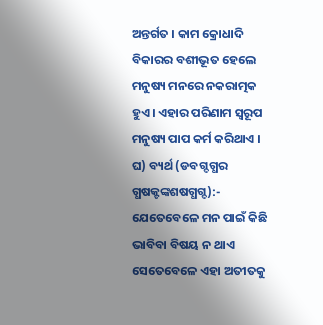ଅନ୍ତର୍ଗତ । କାମ କ୍ରୋଧାଦି ବିକାରର ବଶୀଭୂତ ହେଲେ ମନୁଷ୍ୟ ମନରେ ନକରାତ୍ମକ ହୁଏ । ଏହାର ପରିଣାମ ସ୍ବରୂପ ମନୁଷ୍ୟ ପାପ କର୍ମ କରିଥାଏ ।
ଘ) ବ୍ୟର୍ଥ (ଡବଗ୍ଦଗ୍ଧର ଗ୍ଧଷକ୍ଟଙ୍କଶଷଗ୍ଧଗ୍ଦ):-
ଯେତେବେଳେ ମନ ପାଇଁ କିଛି ଭାବିବା ବିଷୟ ନ ଥାଏ ସେତେବେଳେ ଏହା ଅତୀତକୁ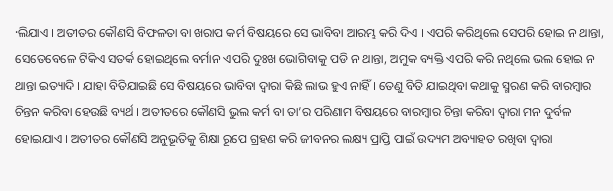·ଲିଯାଏ । ଅତୀତର କୌଣସି ବିଫଳତା ବା ଖରାପ କର୍ମ ବିଷୟରେ ସେ ଭାବିବା ଆରମ୍ଭ କରି ଦିଏ । ଏପରି କରିଥିଲେ ସେପରି ହୋଇ ନ ଥାନ୍ତା, ସେତେବେଳେ ଟିକିଏ ସତର୍କ ହୋଇଥିଲେ ବର୍ମାନ ଏପରି ଦୁଃଖ ଭୋଗିବାକୁ ପଡି ନ ଥାନ୍ତା, ଅମୁକ ବ୍ୟକ୍ତି ଏପରି କରି ନଥିଲେ ଭଲ ହୋଇ ନ ଥାନ୍ତା ଇତ୍ୟାଦି । ଯାହା ବିତିଯାଇଛି ସେ ବିଷୟରେ ଭାବିବା ଦ୍ୱାରା କିଛି ଲାଭ ହୁଏ ନାହିଁ । ତେଣୁ ବିତି ଯାଇଥିବା କଥାକୁ ସ୍ମରଣ କରି ବାରମ୍ବାର ଚିନ୍ତନ କରିବା ହେଉଛି ବ୍ୟର୍ଥ । ଅତୀତରେ କୌଣସି ଭୁଲ କର୍ମ ବା ତା’ର ପରିଣାମ ବିଷୟରେ ବାରମ୍ବାର ଚିନ୍ତା କରିବା ଦ୍ୱାରା ମନ ଦୁର୍ବଳ ହୋଇଯାଏ । ଅତୀତର କୌଣସି ଅନୁଭୂତିକୁ ଶିକ୍ଷା ରୂପେ ଗ୍ରହଣ କରି ଜୀବନର ଲକ୍ଷ୍ୟ ପ୍ରାପ୍ତି ପାଇଁ ଉଦ୍ୟମ ଅବ୍ୟାହତ ରଖିବା ଦ୍ୱାରା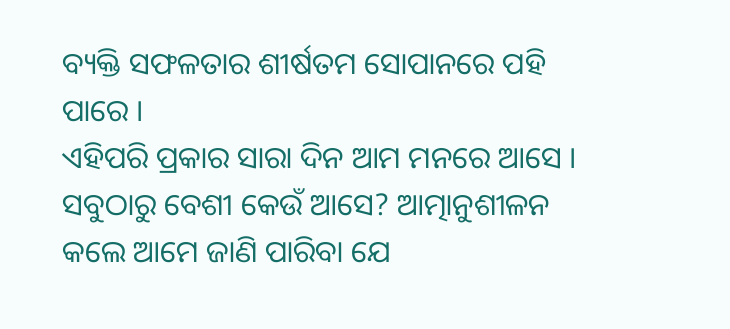ବ୍ୟକ୍ତି ସଫଳତାର ଶୀର୍ଷତମ ସୋପାନରେ ପହି ପାରେ ।
ଏହିପରି ପ୍ରକାର ସାରା ଦିନ ଆମ ମନରେ ଆସେ । ସବୁଠାରୁ ବେଶୀ କେଉଁ ଆସେ? ଆତ୍ମାନୁଶୀଳନ କଲେ ଆମେ ଜାଣି ପାରିବା ଯେ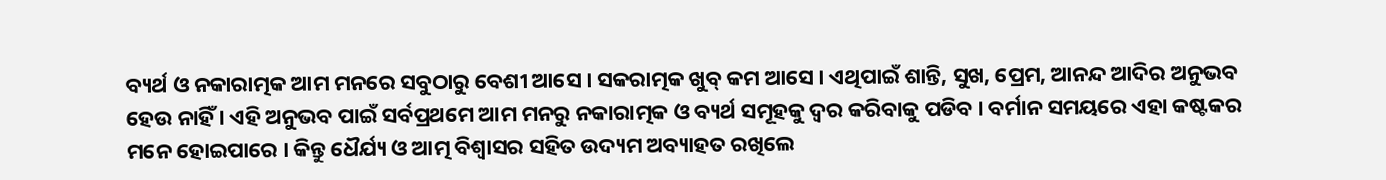ବ୍ୟର୍ଥ ଓ ନକାରାତ୍ମକ ଆମ ମନରେ ସବୁଠାରୁ ବେଶୀ ଆସେ । ସକରାତ୍ମକ ଖୁବ୍ କମ ଆସେ । ଏଥିପାଇଁ ଶାନ୍ତି, ସୁଖ, ପ୍ରେମ, ଆନନ୍ଦ ଆଦିର ଅନୁଭବ ହେଉ ନାହିଁ । ଏହି ଅନୁଭବ ପାଇଁ ସର୍ବପ୍ରଥମେ ଆମ ମନରୁ ନକାରାତ୍ମକ ଓ ବ୍ୟର୍ଥ ସମୂହକୁ ଦ୍ୱର କରିବାକୁ ପଡିବ । ବର୍ମାନ ସମୟରେ ଏହା କଷ୍ଟକର ମନେ ହୋଇପାରେ । କିନ୍ତୁ ଧୈର୍ଯ୍ୟ ଓ ଆତ୍ମ ବିଶ୍ୱାସର ସହିତ ଉଦ୍ୟମ ଅବ୍ୟାହତ ରଖିଲେ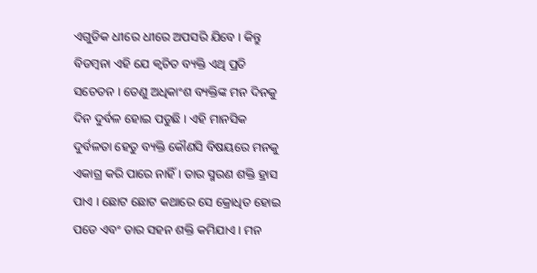ଏଗୁଡିକ ଧୀରେ ଧୀରେ ଅପସରି ଯିବେ । କିନ୍ତୁ ବିଡମ୍ବନା ଏହି ଯେ କ୍ୱଚିତ ବ୍ୟକ୍ତି ଏଥି ପ୍ରତି ସଚେତନ । ତେଣୁ ଅଧିକାଂଶ ବ୍ୟକ୍ତିଙ୍କ ମନ ଦିନକୁ ଦିନ ଦୁର୍ବଳ ହୋଇ ପଡୁଛି । ଏହି ମାନସିକ ଦୁର୍ବଳତା ହେତୁ ବ୍ୟକ୍ତି କୌଣସି ବିଷୟରେ ମନକୁ ଏକାଗ୍ର କରି ପାରେ ନାହିଁ । ତାର ସ୍ମରଣ ଶକ୍ତି ହ୍ରାସ ପାଏ । ଛୋଟ ଛୋଟ କଥାରେ ସେ କ୍ରୋଧିତ ହୋଇ ପଡେ ଏବଂ ତାର ସହନ ଶକ୍ତି କମିଯାଏ । ମନ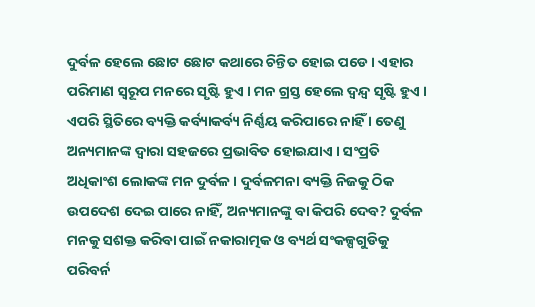ଦୁର୍ବଳ ହେଲେ ଛୋଟ ଛୋଟ କଥାରେ ଚିନ୍ତିତ ହୋଇ ପଡେ । ଏହାର ପରିମାଣ ସ୍ବରୂପ ମନରେ ସୃଷ୍ଟି ହୁଏ । ମନ ଗ୍ରସ୍ତ ହେଲେ ଦ୍ୱନ୍ଦ୍ୱ ସୃଷ୍ଟି ହୁଏ । ଏପରି ସ୍ଥିତିରେ ବ୍ୟକ୍ତି କର୍ବ୍ୟାକର୍ବ୍ୟ ନିର୍ଣ୍ଣୟ କରିପାରେ ନାହିଁ । ତେଣୁ ଅନ୍ୟମାନଙ୍କ ଦ୍ୱାରା ସହଜରେ ପ୍ରଭାବିତ ହୋଇଯାଏ । ସଂପ୍ରତି ଅଧିକାଂଶ ଲୋକଙ୍କ ମନ ଦୁର୍ବଳ । ଦୁର୍ବଳମନା ବ୍ୟକ୍ତି ନିଜକୁ ଠିକ ଉପଦେଶ ଦେଇ ପାରେ ନାହିଁ, ଅନ୍ୟମାନଙ୍କୁ ବା କିପରି ଦେବ? ଦୁର୍ବଳ ମନକୁ ସଶକ୍ତ କରିବା ପାଇଁ ନକାରାତ୍ମକ ଓ ବ୍ୟର୍ଥ ସଂକଳ୍ପଗୁଡିକୁ ପରିବର୍ନ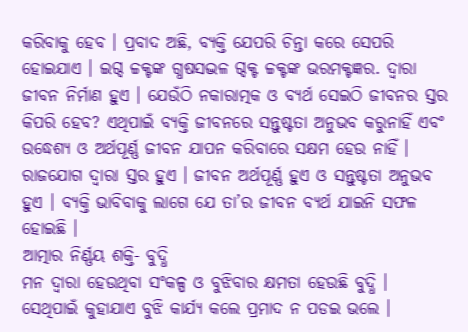କରିବାକୁ ହେବ । ପ୍ରବାଦ ଅଛି, ବ୍ୟକ୍ତି ଯେପରି ଚିନ୍ତା କରେ ସେପରି ହୋଇଯାଏ । ଇଗ୍ଦ ଚ୍ଚକ୍ଟଙ୍କ ଗ୍ଧଷସଦ୍ଭଳ ଗ୍ଦକ୍ଟ ଚ୍ଚକ୍ଟଙ୍କ ଭରମକ୍ଟଜ୍ଞର. ଦ୍ୱାରା ଜୀବନ ନିର୍ମାଣ ହୁଏ । ଯେଉଁଠି ନକାରାତ୍ମକ ଓ ବ୍ୟର୍ଥ ସେଇଠି ଜୀବନର ସ୍ତର କିପରି ହେବ? ଏଥିପାଇଁ ବ୍ୟକ୍ତି ଜୀବନରେ ସନ୍ତୁଷ୍ଟତା ଅନୁଭବ କରୁନାହିଁ ଏବଂ ଉଦ୍ଧେଶ୍ୟ ଓ ଅର୍ଥପୂର୍ଣ୍ଣ ଜୀବନ ଯାପନ କରିବାରେ ସକ୍ଷମ ହେଉ ନାହିଁ ।
ରାଜଯୋଗ ଦ୍ୱାରା ସ୍ତର ହୁଏ । ଜୀବନ ଅର୍ଥପୂର୍ଣ୍ଣ ହୁଏ ଓ ସନ୍ତୁଷ୍ଟତା ଅନୁଭବ ହୁଏ । ବ୍ୟକ୍ତି ଭାବିବାକୁ ଲାଗେ ଯେ ତା’ର ଜୀବନ ବ୍ୟର୍ଥ ଯାଇନି ସଫଳ ହୋଇଛି ।
ଆତ୍ମାର ନିର୍ଣ୍ଣୟ ଶକ୍ତି- ବୁଦ୍ଧି
ମନ ଦ୍ୱାରା ହେଉଥିବା ସଂକଳ୍ପ ଓ ବୁଝିବାର କ୍ଷମତା ହେଉଛି ବୁଦ୍ଧି । ସେଥିପାଇଁ କୁହାଯାଏ ବୁଝି କାର୍ଯ୍ୟ କଲେ ପ୍ରମାଦ ନ ପଡଇ ଭଲେ ।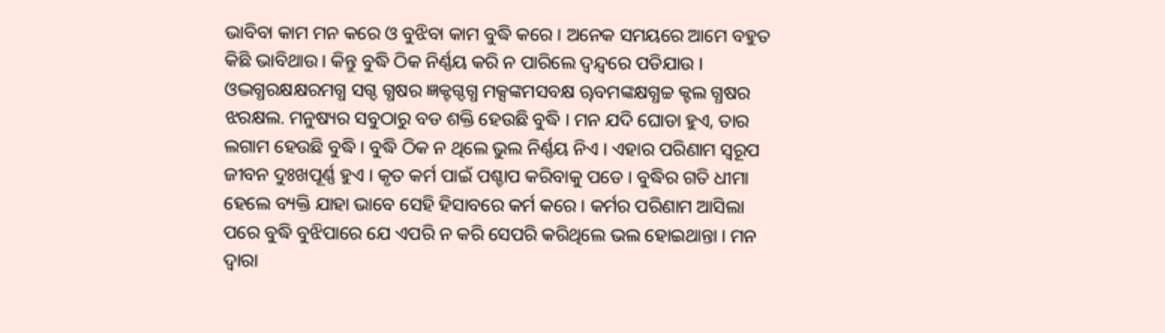ଭାବିବା କାମ ମନ କରେ ଓ ବୁଝିବା କାମ ବୁଦ୍ଧି କରେ । ଅନେକ ସମୟରେ ଆମେ ବହୁତ କିଛି ଭାବିଥାଉ । କିନ୍ତୁ ବୁଦ୍ଧି ଠିକ ନିର୍ଣ୍ଣୟ କରି ନ ପାରିଲେ ଦ୍ୱନ୍ଦ୍ୱରେ ପଡିଯାଉ । ଓଦ୍ଭଗ୍ଧରକ୍ଷକ୍ଷରମଗ୍ଧ ସଗ୍ଦ ଗ୍ଧଷର ଜ୍ଞକ୍ଟଗ୍ଦଗ୍ଧ ମକ୍ସଙ୍କମସବକ୍ଷ ୠବମଙ୍କକ୍ଷଗ୍ଧଚ୍ଚ କ୍ଟଲ ଗ୍ଧଷର ଝରକ୍ଷଲ. ମନୁଷ୍ୟର ସବୁଠାରୁ ବଡ ଶକ୍ତି ହେଉଛି ବୁଦ୍ଧି । ମନ ଯଦି ଘୋଡା ହୁଏ, ତାର ଲଗାମ ହେଉଛି ବୁଦ୍ଧି । ବୁଦ୍ଧି ଠିକ ନ ଥିଲେ ଭୁଲ ନିର୍ଣ୍ଣୟ ନିଏ । ଏହାର ପରିଣାମ ସ୍ବରୂପ ଜୀବନ ଦୁଃଖପୂର୍ଣ୍ଣ ହୁଏ । କୃତ କର୍ମ ପାଇଁ ପଶ୍ଚାପ କରିବାକୁ ପଡେ । ବୁଦ୍ଧିର ଗତି ଧୀମା ହେଲେ ବ୍ୟକ୍ତି ଯାହା ଭାବେ ସେହି ହିସାବରେ କର୍ମ କରେ । କର୍ମର ପରିଣାମ ଆସିଲା ପରେ ବୁଦ୍ଧି ବୁଝିପାରେ ଯେ ଏପରି ନ କରି ସେପରି କରିଥିଲେ ଭଲ ହୋଇଥାନ୍ତା । ମନ ଦ୍ୱାରା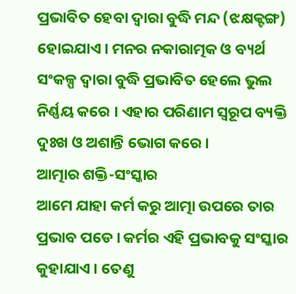ପ୍ରଭାବିତ ହେବା ଦ୍ୱାରା ବୁଦ୍ଧି ମନ୍ଦ (ଝକ୍ଷକ୍ଟଙ୍ଗ) ହୋଇଯାଏ । ମନର ନକାରାତ୍ମକ ଓ ବ୍ୟର୍ଥ ସଂକଳ୍ପ ଦ୍ୱାରା ବୁଦ୍ଧି ପ୍ରଭାବିତ ହେଲେ ଭୁଲ ନିର୍ଣ୍ଣୟ କରେ । ଏହାର ପରିଣାମ ସ୍ବରୂପ ବ୍ୟକ୍ତି ଦୁଃଖ ଓ ଅଶାନ୍ତି ଭୋଗ କରେ ।
ଆତ୍ମାର ଶକ୍ତି-ସଂସ୍କାର
ଆମେ ଯାହା କର୍ମ କରୁ ଆତ୍ମା ଉପରେ ତାର ପ୍ରଭାବ ପଡେ । କର୍ମର ଏହି ପ୍ରଭାବକୁ ସଂସ୍କାର କୁହାଯାଏ । ତେଣୁ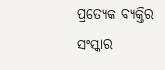ପ୍ରତ୍ୟେକ ବ୍ୟକ୍ତିର ସଂସ୍କାର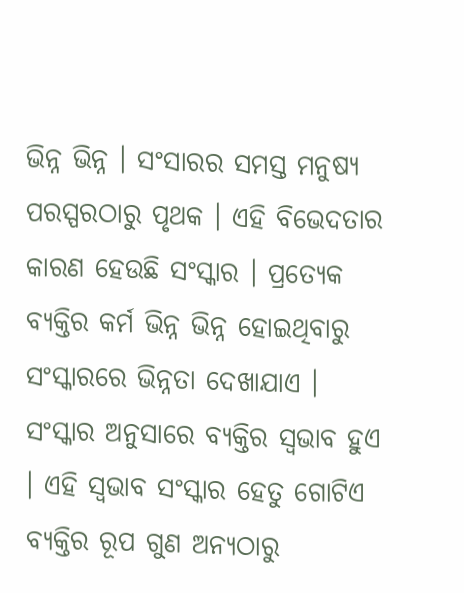ଭିନ୍ନ ଭିନ୍ନ । ସଂସାରର ସମସ୍ତ ମନୁଷ୍ୟ ପରସ୍ପରଠାରୁ ପୃଥକ । ଏହି ବିଭେଦତାର କାରଣ ହେଉଛି ସଂସ୍କାର । ପ୍ରତ୍ୟେକ ବ୍ୟକ୍ତିର କର୍ମ ଭିନ୍ନ ଭିନ୍ନ ହୋଇଥିବାରୁ ସଂସ୍କାରରେ ଭିନ୍ନତା ଦେଖାଯାଏ । ସଂସ୍କାର ଅନୁସାରେ ବ୍ୟକ୍ତିର ସ୍ବଭାବ ହୁଏ । ଏହି ସ୍ବଭାବ ସଂସ୍କାର ହେତୁ ଗୋଟିଏ ବ୍ୟକ୍ତିର ରୂପ ଗୁଣ ଅନ୍ୟଠାରୁ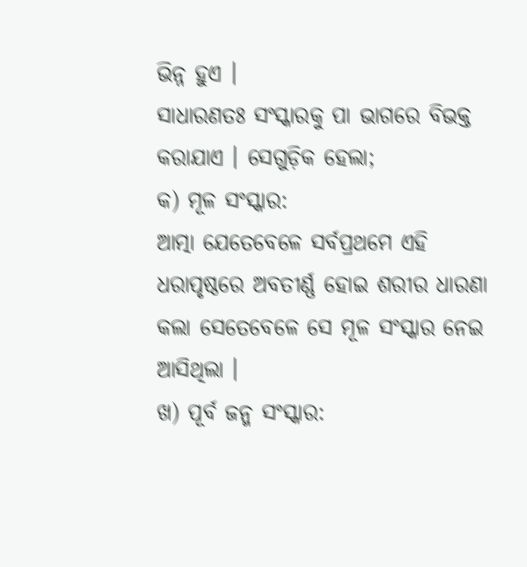ଭିନ୍ନ ହୁଏ ।
ସାଧାରଣତଃ ସଂସ୍କାରକୁ ପା ଭାଗରେ ବିଭକ୍ତ କରାଯାଏ । ସେଗୁଡ଼ିକ ହେଲା;
କ) ମୂଳ ସଂସ୍କାର:
ଆତ୍ମା ଯେତେବେଳେ ସର୍ବପ୍ରଥମେ ଏହି ଧରାପୃଷ୍ଠରେ ଅବତୀର୍ଣ୍ଣ ହୋଇ ଶରୀର ଧାରଣା କଲା ସେତେବେଳେ ସେ ମୂଳ ସଂସ୍କାର ନେଇ ଆସିଥିଲା ।
ଖ) ପୂର୍ବ ଜନ୍ମ ସଂସ୍କାର: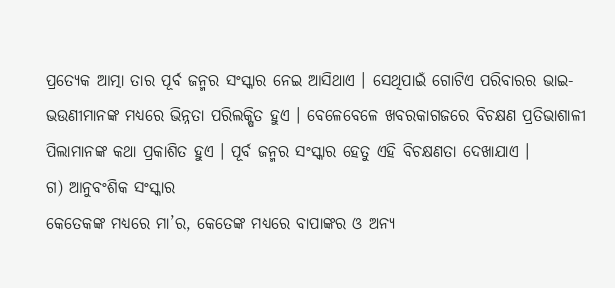ପ୍ରତ୍ୟେକ ଆତ୍ମା ତାର ପୂର୍ବ ଜନ୍ମର ସଂସ୍କାର ନେଇ ଆସିଥାଏ । ସେଥିପାଇଁ ଗୋଟିଏ ପରିବାରର ଭାଇ-ଭଉଣୀମାନଙ୍କ ମଧ୍ୟରେ ଭିନ୍ନତା ପରିଲକ୍ଷିତ ହୁଏ । ବେଳେବେଳେ ଖବରକାଗଜରେ ବିଚକ୍ଷଣ ପ୍ରତିଭାଶାଳୀ ପିଲାମାନଙ୍କ କଥା ପ୍ରକାଶିତ ହୁଏ । ପୂର୍ବ ଜନ୍ମର ସଂସ୍କାର ହେତୁ ଏହି ବିଚକ୍ଷଣତା ଦେଖାଯାଏ ।
ଗ) ଆନୁବଂଶିକ ସଂସ୍କାର
କେତେକଙ୍କ ମଧ୍ୟରେ ମା’ର, କେତେଙ୍କ ମଧ୍ୟରେ ବାପାଙ୍କର ଓ ଅନ୍ୟ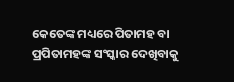କେତେଙ୍କ ମଧ୍ୟରେ ପିତାମହ ବା ପ୍ରପିତାମହଙ୍କ ସଂସ୍କାର ଦେଖିବାକୁ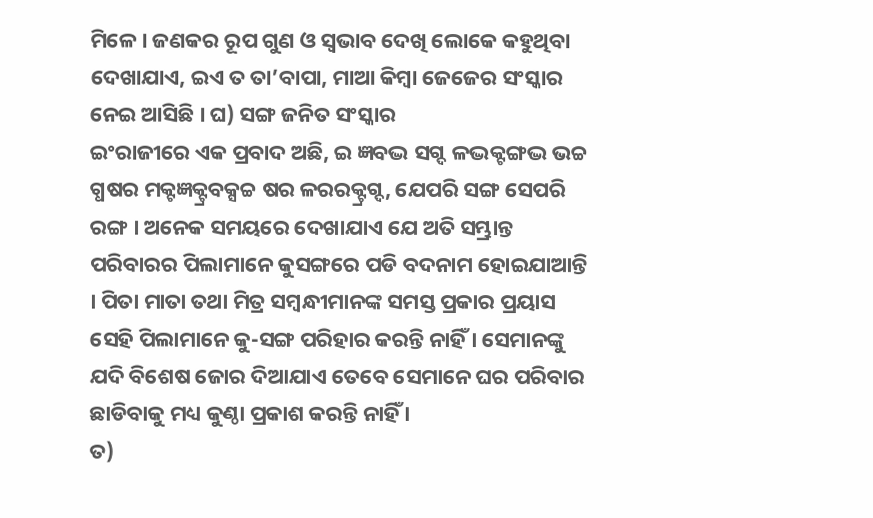ମିଳେ । ଜଣକର ରୂପ ଗୁଣ ଓ ସ୍ବଭାବ ଦେଖି ଲୋକେ କହୁଥିବା ଦେଖାଯାଏ, ଇଏ ତ ତା’ବାପା, ମାଆ କିମ୍ବା ଜେଜେର ସଂସ୍କାର ନେଇ ଆସିଛି । ଘ) ସଙ୍ଗ ଜନିତ ସଂସ୍କାର
ଇଂରାଜୀରେ ଏକ ପ୍ରବାଦ ଅଛି, ଇ ଜ୍ଞବଦ୍ଭ ସଗ୍ଦ ଳଦ୍ଭକ୍ଟଙ୍ଗଦ୍ଭ ଭଚ୍ଚ ଗ୍ଧଷର ମକ୍ଟଜ୍ଞକ୍ଟ୍ରବକ୍ସଚ୍ଚ ଷର ଳରରକ୍ଟ୍ରଗ୍ଦ, ଯେପରି ସଙ୍ଗ ସେପରି ରଙ୍ଗ । ଅନେକ ସମୟରେ ଦେଖାଯାଏ ଯେ ଅତି ସମ୍ଭ୍ରାନ୍ତ ପରିବାରର ପିଲାମାନେ କୁସଙ୍ଗରେ ପଡି ବଦନାମ ହୋଇଯାଆନ୍ତି । ପିତା ମାତା ତଥା ମିତ୍ର ସମ୍ବନ୍ଧୀମାନଙ୍କ ସମସ୍ତ ପ୍ରକାର ପ୍ରୟାସ ସେହି ପିଲାମାନେ କୁ-ସଙ୍ଗ ପରିହାର କରନ୍ତି ନାହିଁ । ସେମାନଙ୍କୁ ଯଦି ବିଶେଷ ଜୋର ଦିଆଯାଏ ତେବେ ସେମାନେ ଘର ପରିବାର ଛାଡିବାକୁ ମଧ୍ୟ କୁଣ୍ଠା ପ୍ରକାଶ କରନ୍ତି ନାହିଁ ।
ତ)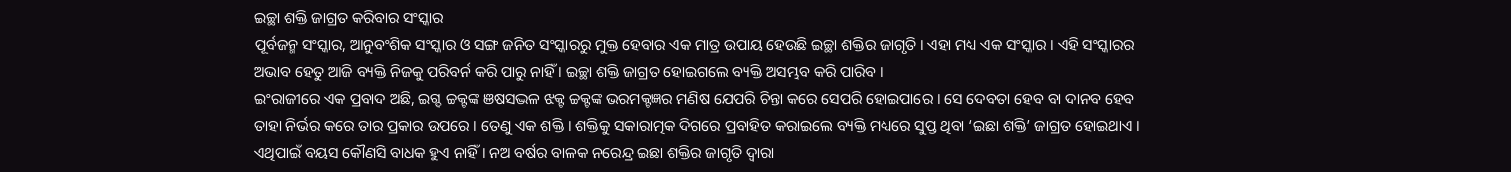ଇଚ୍ଛା ଶକ୍ତି ଜାଗ୍ରତ କରିବାର ସଂସ୍କାର
ପୂର୍ବଜନ୍ମ ସଂସ୍କାର, ଆନୁବଂଶିକ ସଂସ୍କାର ଓ ସଙ୍ଗ ଜନିତ ସଂସ୍କାରରୁ ମୁକ୍ତ ହେବାର ଏକ ମାତ୍ର ଉପାୟ ହେଉଛି ଇଚ୍ଛା ଶକ୍ତିର ଜାଗୃତି । ଏହା ମଧ୍ୟ ଏକ ସଂସ୍କାର । ଏହି ସଂସ୍କାରର ଅଭାବ ହେତୁ ଆଜି ବ୍ୟକ୍ତି ନିଜକୁ ପରିବର୍ନ କରି ପାରୁ ନାହିଁ । ଇଚ୍ଛା ଶକ୍ତି ଜାଗ୍ରତ ହୋଇଗଲେ ବ୍ୟକ୍ତି ଅସମ୍ଭବ କରି ପାରିବ ।
ଇଂରାଜୀରେ ଏକ ପ୍ରବାଦ ଅଛି, ଇଗ୍ଦ ଚ୍ଚକ୍ଟଙ୍କ ଞଷସଦ୍ଭଳ ଝକ୍ଟ ଚ୍ଚକ୍ଟଙ୍କ ଭରମକ୍ଟଜ୍ଞର ମଣିଷ ଯେପରି ଚିନ୍ତା କରେ ସେପରି ହୋଇପାରେ । ସେ ଦେବତା ହେବ ବା ଦାନବ ହେବ ତାହା ନିର୍ଭର କରେ ତାର ପ୍ରକାର ଉପରେ । ତେଣୁ ଏକ ଶକ୍ତି । ଶକ୍ତିକୁ ସକାରାତ୍ମକ ଦିଗରେ ପ୍ରବାହିତ କରାଇଲେ ବ୍ୟକ୍ତି ମଧ୍ୟରେ ସୁପ୍ତ ଥିବା ‘ଇଛା ଶକ୍ତି’ ଜାଗ୍ରତ ହୋଇଥାଏ । ଏଥିପାଇଁ ବୟସ କୌଣସି ବାଧକ ହୁଏ ନାହିଁ । ନଅ ବର୍ଷର ବାଳକ ନରେନ୍ଦ୍ର ଇଛା ଶକ୍ତିର ଜାଗୃତି ଦ୍ୱାରା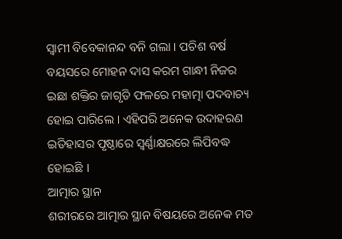ସ୍ବାମୀ ବିବେକାନନ୍ଦ ବନି ଗଲା । ପଚିଶ ବର୍ଷ ବୟସରେ ମୋହନ ଦାସ କରମ ଗାନ୍ଧୀ ନିଜର ଇଛା ଶକ୍ତିର ଜାଗୃତି ଫଳରେ ମହାତ୍ମା ପଦବାଚ୍ୟ ହୋଇ ପାରିଲେ । ଏହିପରି ଅନେକ ଉଦାହରଣ ଇତିହାସର ପୃଷ୍ଠାରେ ସ୍ବର୍ଣ୍ଣାକ୍ଷରରେ ଲିପିବଦ୍ଧ ହୋଇଛି ।
ଆତ୍ମାର ସ୍ଥାନ
ଶରୀରରେ ଆତ୍ମାର ସ୍ଥାନ ବିଷୟରେ ଅନେକ ମତ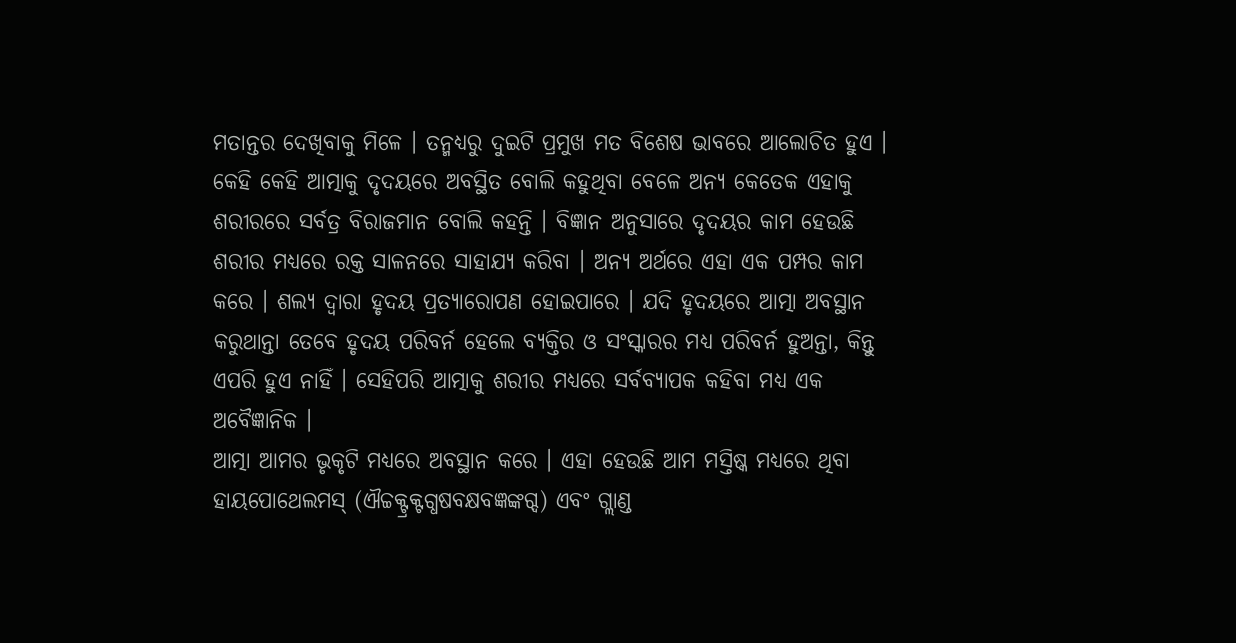ମତାନ୍ତର ଦେଖିବାକୁ ମିଳେ । ତନ୍ମଧ୍ୟରୁ ଦୁଇଟି ପ୍ରମୁଖ ମତ ବିଶେଷ ଭାବରେ ଆଲୋଚିତ ହୁଏ । କେହି କେହି ଆତ୍ମାକୁ ଦୃଦୟରେ ଅବସ୍ଥିତ ବୋଲି କହୁଥିବା ବେଳେ ଅନ୍ୟ କେତେକ ଏହାକୁ ଶରୀରରେ ସର୍ବତ୍ର ବିରାଜମାନ ବୋଲି କହନ୍ତି । ବିଜ୍ଞାନ ଅନୁସାରେ ଦୃଦୟର କାମ ହେଉଛି ଶରୀର ମଧ୍ୟରେ ରକ୍ତ ସାଳନରେ ସାହାଯ୍ୟ କରିବା । ଅନ୍ୟ ଅର୍ଥରେ ଏହା ଏକ ପମ୍ପର କାମ କରେ । ଶଲ୍ୟ ଦ୍ୱାରା ହୃଦୟ ପ୍ରତ୍ୟାରୋପଣ ହୋଇପାରେ । ଯଦି ହୃଦୟରେ ଆତ୍ମା ଅବସ୍ଥାନ କରୁଥାନ୍ତା ତେବେ ହୃଦୟ ପରିବର୍ନ ହେଲେ ବ୍ୟକ୍ତିର ଓ ସଂସ୍କାରର ମଧ୍ୟ ପରିବର୍ନ ହୁଅନ୍ତା, କିନ୍ତୁ ଏପରି ହୁଏ ନାହିଁ । ସେହିପରି ଆତ୍ମାକୁ ଶରୀର ମଧ୍ୟରେ ସର୍ବବ୍ୟାପକ କହିବା ମଧ୍ୟ ଏକ ଅବୈଜ୍ଞାନିକ ।
ଆତ୍ମା ଆମର ଭୃକୃଟି ମଧ୍ୟରେ ଅବସ୍ଥାନ କରେ । ଏହା ହେଉଛି ଆମ ମସ୍ତିଷ୍କ ମଧ୍ୟରେ ଥିବା ହାୟପୋଥେଲମସ୍ (ଐଚ୍ଚକ୍ଟ୍ରକ୍ଟଗ୍ଧଷବକ୍ଷବଜ୍ଞଙ୍କଗ୍ଦ) ଏବଂ ଗ୍ଲାଣ୍ଡ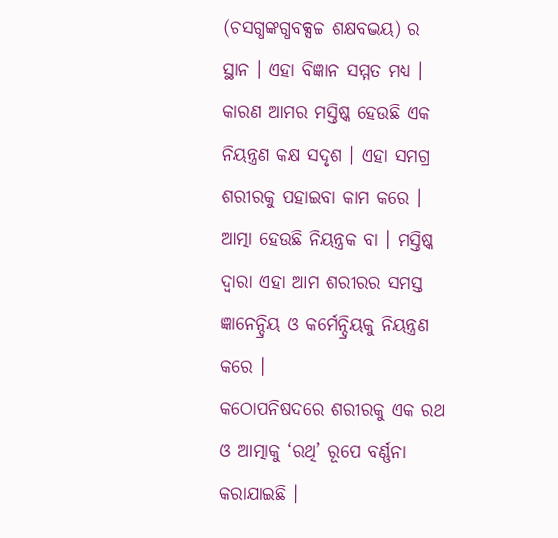(ଚସଗ୍ଧଙ୍କଗ୍ଧବକ୍ସଚ୍ଚ ଶକ୍ଷବଦ୍ଭୟ) ର ସ୍ଥାନ । ଏହା ବିଜ୍ଞାନ ସମ୍ମତ ମଧ୍ୟ । କାରଣ ଆମର ମସ୍ତିଷ୍କ ହେଉଛି ଏକ ନିୟନ୍ତ୍ରଣ କକ୍ଷ ସଦୃଶ । ଏହା ସମଗ୍ର ଶରୀରକୁ ପହାଇବା କାମ କରେ । ଆତ୍ମା ହେଉଛି ନିୟନ୍ତ୍ରକ ବା । ମସ୍ତିଷ୍କ ଦ୍ୱାରା ଏହା ଆମ ଶରୀରର ସମସ୍ତ ଜ୍ଞାନେନ୍ଦ୍ରିୟ ଓ କର୍ମେନ୍ଦ୍ରିୟକୁ ନିୟନ୍ତ୍ରଣ କରେ ।
କଠୋପନିଷଦରେ ଶରୀରକୁ ଏକ ରଥ ଓ ଆତ୍ମାକୁ ‘ରଥି’ ରୂପେ ବର୍ଣ୍ଣନା କରାଯାଇଛି ।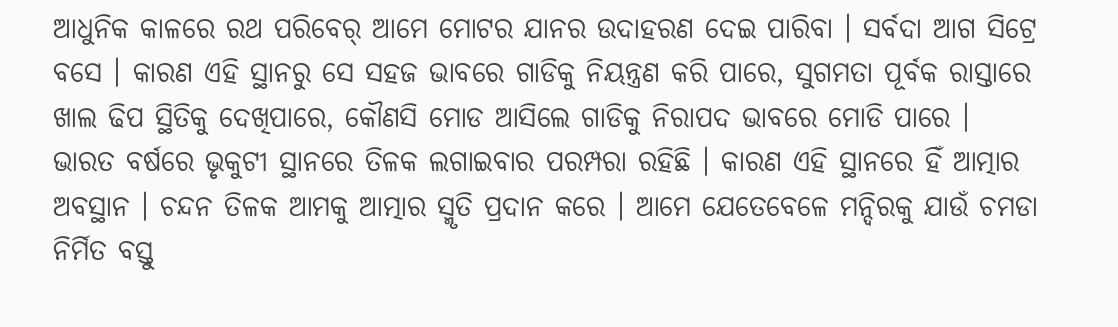ଆଧୁନିକ କାଳରେ ରଥ ପରିବେର୍ ଆମେ ମୋଟର ଯାନର ଉଦାହରଣ ଦେଇ ପାରିବା । ସର୍ବଦା ଆଗ ସିଟ୍ରେ ବସେ । କାରଣ ଏହି ସ୍ଥାନରୁ ସେ ସହଜ ଭାବରେ ଗାଡିକୁ ନିୟନ୍ତ୍ରଣ କରି ପାରେ, ସୁଗମତା ପୂର୍ବକ ରାସ୍ତାରେ ଖାଲ ଢିପ ସ୍ଥିତିକୁ ଦେଖିପାରେ, କୌଣସି ମୋଡ ଆସିଲେ ଗାଡିକୁ ନିରାପଦ ଭାବରେ ମୋଡି ପାରେ ।
ଭାରତ ବର୍ଷରେ ଭୃକୁଟୀ ସ୍ଥାନରେ ତିଳକ ଲଗାଇବାର ପରମ୍ପରା ରହିଛି । କାରଣ ଏହି ସ୍ଥାନରେ ହିଁ ଆତ୍ମାର ଅବସ୍ଥାନ । ଚନ୍ଦନ ତିଳକ ଆମକୁ ଆତ୍ମାର ସ୍ମୃତି ପ୍ରଦାନ କରେ । ଆମେ ଯେତେବେଳେ ମନ୍ଦିରକୁ ଯାଉଁ ଚମଡା ନିର୍ମିତ ବସ୍ତୁ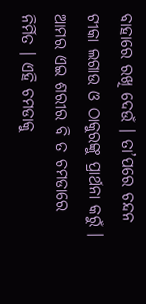ବାହାରେ ରଖି ଦେଉଁ । ତା’ପରେ ଚନ୍ଦନ ଟୀକା ଲଗାଉ ଓ ଠାକୁରଙ୍କୁ ପ୍ରାର୍ଥନା କରୁଁ । ଆମର ଏଇ ଶରୀର ବି ତ ଚମଡାରେ ନିର୍ମିତ । ଏହି ଚମଡାକୁ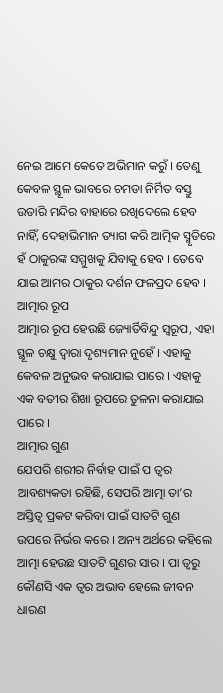ନେଇ ଆମେ କେତେ ଅଭିମାନ କରୁଁ । ତେଣୁ କେବଳ ସ୍ଥୂଳ ଭାବରେ ଚମଡା ନିର୍ମିତ ବସ୍ତୁ ଉତାରି ମନ୍ଦିର ବାହାରେ ରଖିଦେଲେ ହେବ ନାହିଁ, ଦେହାଭିମାନ ତ୍ୟାଗ କରି ଆତ୍ମିକ ସ୍ମୃତିରେ ହଁ ଠାକୁରଙ୍କ ସମ୍ମୁଖକୁ ଯିବାକୁ ହେବ । ତେବେ ଯାଇ ଆମର ଠାକୁର ଦର୍ଶନ ଫଳପ୍ରଦ ହେବ ।
ଆତ୍ମାର ରୂପ
ଆତ୍ମାର ରୂପ ହେଉଛି ଜ୍ୟୋର୍ତିବିନ୍ଦୁ ସ୍ବରୂପ, ଏହା ସ୍ଥୂଳ ଚକ୍ଷୁ ଦ୍ୱାରା ଦୃଶ୍ୟମାନ ନୁହେଁ । ଏହାକୁ କେବଳ ଅନୁଭବ କରାଯାଇ ପାରେ । ଏହାକୁ ଏକ ବତୀର ଶିଖା ରୂପରେ ତୁଳନା କରାଯାଇ ପାରେ ।
ଆତ୍ମାର ଗୁଣ
ଯେପରି ଶରୀର ନିର୍ବାହ ପାଇଁ ପ ତ୍ୱର ଆବଶ୍ୟକତା ରହିଛି, ସେପରି ଆତ୍ମା ତା’ର ଅସ୍ତିତ୍ୱ ପ୍ରକଟ କରିବା ପାଇଁ ସାତଟି ଗୁଣ ଉପରେ ନିର୍ଭର କରେ । ଅନ୍ୟ ଅର୍ଥରେ କହିଲେ ଆତ୍ମା ହେଉଛ ସାତଟି ଗୁଣର ସାର । ପା ତ୍ୱରୁ କୌଣସି ଏକ ତ୍ୱର ଅଭାବ ହେଲେ ଜୀବନ ଧାରଣ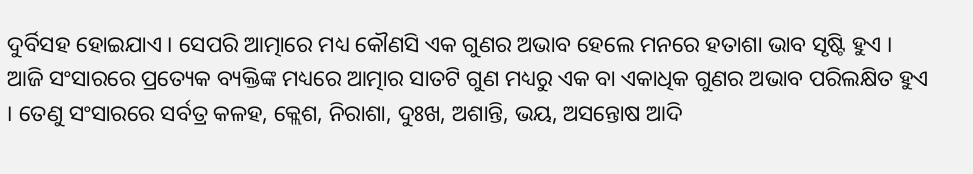ଦୁର୍ବିସହ ହୋଇଯାଏ । ସେପରି ଆତ୍ମାରେ ମଧ୍ୟ କୌଣସି ଏକ ଗୁଣର ଅଭାବ ହେଲେ ମନରେ ହତାଶା ଭାବ ସୃଷ୍ଟି ହୁଏ । ଆଜି ସଂସାରରେ ପ୍ରତ୍ୟେକ ବ୍ୟକ୍ତିଙ୍କ ମଧ୍ୟରେ ଆତ୍ମାର ସାତଟି ଗୁଣ ମଧ୍ୟରୁ ଏକ ବା ଏକାଧିକ ଗୁଣର ଅଭାବ ପରିଲକ୍ଷିତ ହୁଏ । ତେଣୁ ସଂସାରରେ ସର୍ବତ୍ର କଳହ, କ୍ଲେଶ, ନିରାଶା, ଦୁଃଖ, ଅଶାନ୍ତି, ଭୟ, ଅସନ୍ତୋଷ ଆଦି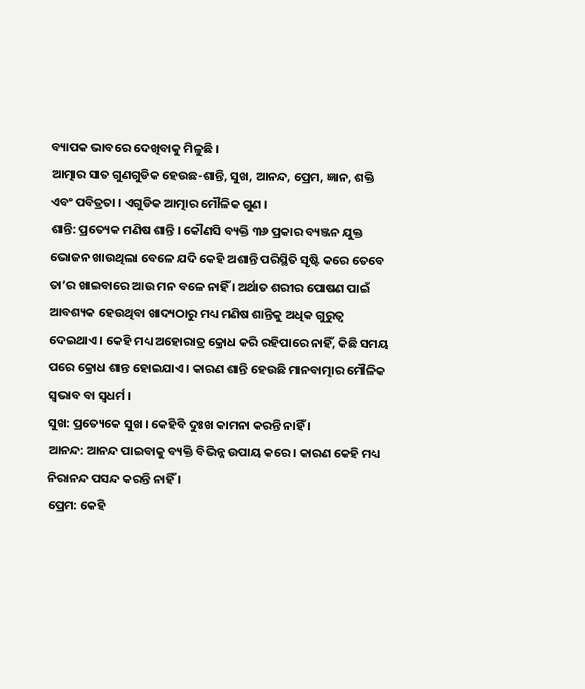ବ୍ୟାପକ ଭାବରେ ଦେଖିବାକୁ ମିଳୁଛି ।
ଆତ୍ମାର ସାତ ଗୁଣଗୁଡିକ ହେଉଛ-ଶାନ୍ତି, ସୁଖ, ଆନନ୍ଦ, ପ୍ରେମ, ଜ୍ଞାନ, ଶକ୍ତି ଏବଂ ପବିତ୍ରତା । ଏଗୁଡିକ ଆତ୍ମାର ମୌଳିକ ଗୁଣ ।
ଶାନ୍ତି: ପ୍ରତ୍ୟେକ ମଣିଷ ଶାନ୍ତି । କୌଣସି ବ୍ୟକ୍ତି ୩୬ ପ୍ରକାର ବ୍ୟଞ୍ଜନ ଯୁକ୍ତ ଭୋଜନ ଖାଉଥିଲା ବେଳେ ଯଦି କେହି ଅଶାନ୍ତି ପରିସ୍ଥିତି ସୃଷ୍ଟି କରେ ତେବେ ତା’ର ଖାଇବାରେ ଆଉ ମନ ବଳେ ନାହିଁ । ଅର୍ଥାତ ଶରୀର ପୋଷଣ ପାଇଁ ଆବଶ୍ୟକ ହେଉଥିବା ଖାଦ୍ୟଠାରୁ ମଧ୍ୟ ମଣିଷ ଶାନ୍ତିକୁ ଅଧିକ ଗୁରୁତ୍ୱ ଦେଇଥାଏ । କେହି ମଧ୍ୟ ଅହୋରାତ୍ର କ୍ରୋଧ କରି ରହିପାରେ ନାହିଁ, କିଛି ସମୟ ପରେ କ୍ରୋଧ ଶାନ୍ତ ହୋଇଯାଏ । କାରଣ ଶାନ୍ତି ହେଉଛି ମାନବାତ୍ମାର ମୌଳିକ ସ୍ବଭାବ ବା ସ୍ବଧର୍ମ ।
ସୁଖ: ପ୍ରତ୍ୟେକେ ସୁଖ । କେହିବି ଦୁଃଖ କାମନା କରନ୍ତି ନାହିଁ ।
ଆନନ୍ଦ: ଆନନ୍ଦ ପାଇବାକୁ ବ୍ୟକ୍ତି ବିଭିନ୍ନ ଉପାୟ କରେ । କାରଣ କେହି ମଧ୍ୟ ନିରାନନ୍ଦ ପସନ୍ଦ କରନ୍ତି ନାହିଁ ।
ପ୍ରେମ: କେହି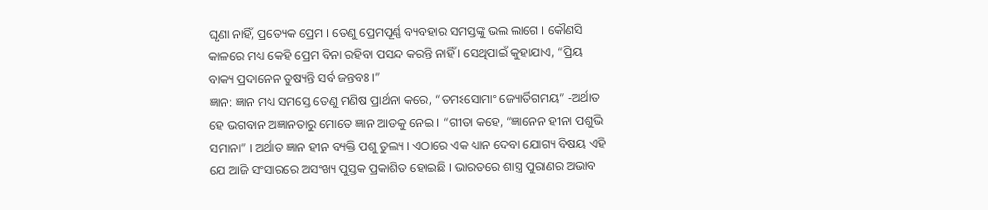ଘୃଣା ନାହିଁ, ପ୍ରତ୍ୟେକ ପ୍ରେମ । ତେଣୁ ପ୍ରେମପୂର୍ଣ୍ଣ ବ୍ୟବହାର ସମସ୍ତଙ୍କୁ ଭଲ ଲାଗେ । କୌଣସି କାଳରେ ମଧ୍ୟ କେହି ପ୍ରେମ ବିନା ରହିବା ପସନ୍ଦ କରନ୍ତି ନାହିଁ । ସେଥିପାଇଁ କୁହାଯାଏ, “ପ୍ରିୟ ବାକ୍ୟ ପ୍ରଦାନେନ ତୁଷ୍ୟନ୍ତି ସର୍ବ ଜନ୍ତବଃ ।”
ଜ୍ଞାନ: ଜ୍ଞାନ ମଧ୍ୟ ସମସ୍ତେ ତେଣୁ ମଣିଷ ପ୍ରାର୍ଥନା କରେ, “ତମଽସୋମାଂ ଜ୍ୟୋର୍ତିଗମୟ” -ଅର୍ଥାତ ହେ ଭଗବାନ ଅଜ୍ଞାନତାରୁ ମୋତେ ଜ୍ଞାନ ଆଡକୁ ନେଇ । “ଗୀତା କହେ, “ଜ୍ଞାନେନ ହୀନା ପଶୁଭି ସମାନା” । ଅର୍ଥାତ ଜ୍ଞାନ ହୀନ ବ୍ୟକ୍ତି ପଶୁ ତୁଲ୍ୟ । ଏଠାରେ ଏକ ଧ୍ୟାନ ଦେବା ଯୋଗ୍ୟ ବିଷୟ ଏହି ଯେ ଆଜି ସଂସାରରେ ଅସଂଖ୍ୟ ପୁସ୍ତକ ପ୍ରକାଶିତ ହୋଇଛି । ଭାରତରେ ଶାସ୍ତ୍ର ପୁରାଣର ଅଭାବ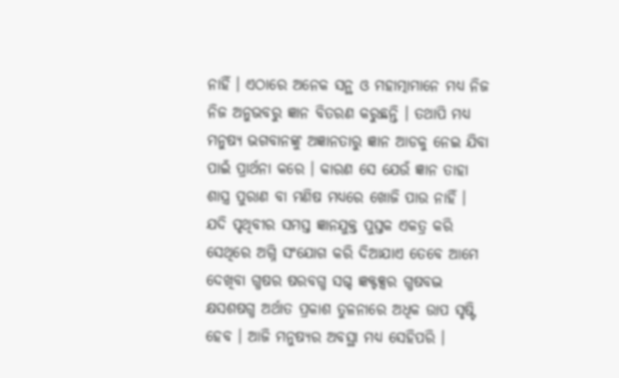ନାହିଁ । ଏଠାରେ ଅନେକ ସନ୍ଥ ଓ ମହାତ୍ମାମାନେ ମଧ୍ୟ ନିଜ ନିଜ ଅନୁଭବରୁ ଜ୍ଞାନ ବିତରଣ କରୁଛନ୍ତି । ତଥାପି ମଧ୍ୟ ମନୁଷ୍ୟ ଭଗବାନଙ୍କୁ ଅଜ୍ଞାନତାରୁ ଜ୍ଞାନ ଆଡକୁ ନେଇ ଯିବା ପାଇଁ ପ୍ରାର୍ଥନା କରେ । କାରଣ ସେ ଯେଉଁ ଜ୍ଞାନ ତାହା ଶାସ୍ତ୍ର ପୁରାଣ ବା ମଣିଷ ମଧ୍ୟରେ ଖୋଜି ପାଉ ନାହିଁ । ଯଦି ପୃଥିବୀର ସମସ୍ତ ଜ୍ଞାନଯୁକ୍ତ ପୁସ୍ତକ ଏକତ୍ର କରି ସେଥିରେ ଅଗ୍ନି ସଂଯୋଗ କରି ଦିଆଯାଏ ତେବେ ଆମେ ଦେଖିବା ଗ୍ଧଷର ଷରବଗ୍ଧ ସଗ୍ଦ ଜ୍ଞକ୍ଟକ୍ସର ଗ୍ଧଷବଦ୍ଭ କ୍ଷସଶଷଗ୍ଧ ଅର୍ଥାତ ପ୍ରକାଶ ତୁଳନାରେ ଅଧିକ ଉାପ ସୃଷ୍ଟି ହେବ । ଆଜି ମନୁଷ୍ୟର ଅବସ୍ଥା ମଧ୍ୟ ସେହିପରି ।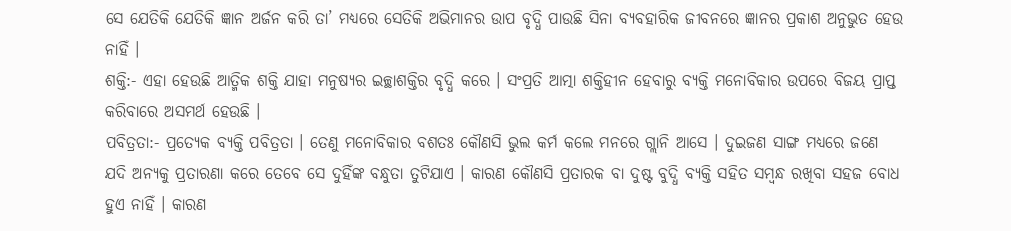ସେ ଯେତିକି ଯେତିକି ଜ୍ଞାନ ଅର୍ଜନ କରି ତା’ ମଧ୍ୟରେ ସେତିକି ଅଭିମାନର ଉାପ ବୃଦ୍ଧି ପାଉଛି ସିନା ବ୍ୟବହାରିକ ଜୀବନରେ ଜ୍ଞାନର ପ୍ରକାଶ ଅନୁଭୁତ ହେଉ ନାହିଁ ।
ଶକ୍ତି:- ଏହା ହେଉଛି ଆତ୍ମିକ ଶକ୍ତି ଯାହା ମନୁଷ୍ୟର ଇଚ୍ଛାଶକ୍ତିର ବୃଦ୍ଧି କରେ । ସଂପ୍ରତି ଆତ୍ମା ଶକ୍ତିହୀନ ହେବାରୁ ବ୍ୟକ୍ତି ମନୋବିକାର ଉପରେ ବିଜୟ ପ୍ରାପ୍ତ କରିବାରେ ଅସମର୍ଥ ହେଉଛି ।
ପବିତ୍ରତା:- ପ୍ରତ୍ୟେକ ବ୍ୟକ୍ତି ପବିତ୍ରତା । ତେଣୁ ମନୋବିକାର ବଶତଃ କୌଣସି ଭୁଲ କର୍ମ କଲେ ମନରେ ଗ୍ଲାନି ଆସେ । ଦୁଇଜଣ ସାଙ୍ଗ ମଧ୍ୟରେ ଜଣେ ଯଦି ଅନ୍ୟକୁ ପ୍ରତାରଣା କରେ ତେବେ ସେ ଦୁହିଁଙ୍କ ବନ୍ଧୁତା ତୁଟିଯାଏ । କାରଣ କୌଣସି ପ୍ରତାରକ ବା ଦୁଷ୍ଟ ବୁଦ୍ଧି ବ୍ୟକ୍ତି ସହିତ ସମ୍ବନ୍ଧ ରଖିବା ସହଜ ବୋଧ ହୁଏ ନାହିଁ । କାରଣ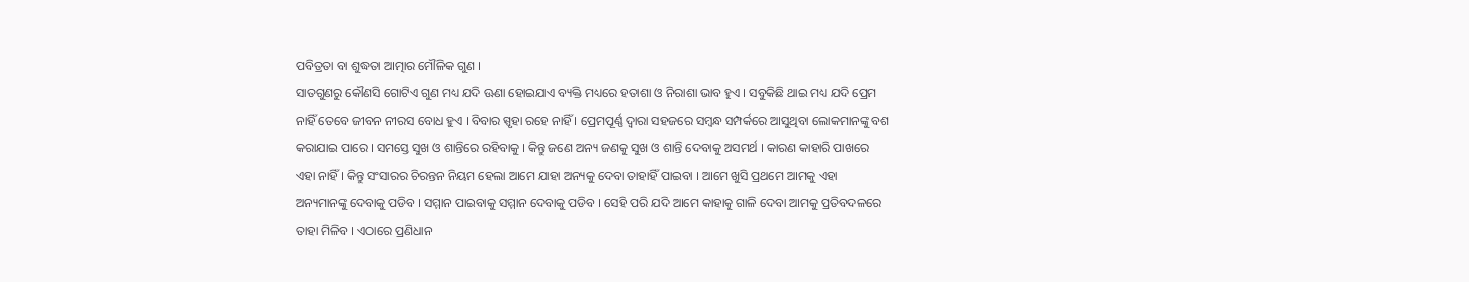ପବିତ୍ରତା ବା ଶୁଦ୍ଧତା ଆତ୍ମାର ମୌଳିକ ଗୁଣ ।
ସାତଗୁଣରୁ କୌଣସି ଗୋଟିଏ ଗୁଣ ମଧ୍ୟ ଯଦି ଊଣା ହୋଇଯାଏ ବ୍ୟକ୍ତି ମଧ୍ୟରେ ହତାଶା ଓ ନିରାଶା ଭାବ ହୁଏ । ସବୁକିଛି ଥାଇ ମଧ୍ୟ ଯଦି ପ୍ରେମ ନାହିଁ ତେବେ ଜୀବନ ନୀରସ ବୋଧ ହୁଏ । ବିବାର ସ୍ପୃହା ରହେ ନାହିଁ । ପ୍ରେମପୂର୍ଣ୍ଣ ଦ୍ୱାରା ସହଜରେ ସମ୍ବନ୍ଧ ସମ୍ପର୍କରେ ଆସୁଥିବା ଲୋକମାନଙ୍କୁ ବଶ କରାଯାଇ ପାରେ । ସମସ୍ତେ ସୁଖ ଓ ଶାନ୍ତିରେ ରହିବାକୁ । କିନ୍ତୁ ଜଣେ ଅନ୍ୟ ଜଣକୁ ସୁଖ ଓ ଶାନ୍ତି ଦେବାକୁ ଅସମର୍ଥ । କାରଣ କାହାରି ପାଖରେ ଏହା ନାହିଁ । କିନ୍ତୁ ସଂସାରର ଚିରନ୍ତନ ନିୟମ ହେଲା ଆମେ ଯାହା ଅନ୍ୟକୁ ଦେବା ତାହାହିଁ ପାଇବା । ଆମେ ଖୁସି ପ୍ରଥମେ ଆମକୁ ଏହା ଅନ୍ୟମାନଙ୍କୁ ଦେବାକୁ ପଡିବ । ସମ୍ମାନ ପାଇବାକୁ ସମ୍ମାନ ଦେବାକୁ ପଡିବ । ସେହି ପରି ଯଦି ଆମେ କାହାକୁ ଗାଳି ଦେବା ଆମକୁ ପ୍ରତିବଦଳରେ ତାହା ମିଳିବ । ଏଠାରେ ପ୍ରଣିଧାନ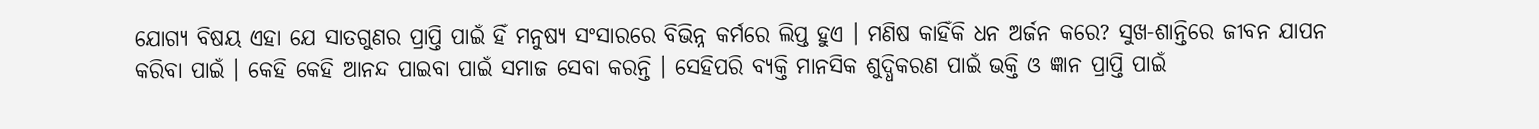ଯୋଗ୍ୟ ବିଷୟ ଏହା ଯେ ସାତଗୁଣର ପ୍ରାପ୍ତି ପାଇଁ ହିଁ ମନୁଷ୍ୟ ସଂସାରରେ ବିଭିନ୍ନ କର୍ମରେ ଲିପ୍ତ ହୁଏ । ମଣିଷ କାହିଁକି ଧନ ଅର୍ଜନ କରେ? ସୁଖ-ଶାନ୍ତିରେ ଜୀବନ ଯାପନ କରିବା ପାଇଁ । କେହି କେହି ଆନନ୍ଦ ପାଇବା ପାଇଁ ସମାଜ ସେବା କରନ୍ତି । ସେହିପରି ବ୍ୟକ୍ତି ମାନସିକ ଶୁଦ୍ଧିକରଣ ପାଇଁ ଭକ୍ତି ଓ ଜ୍ଞାନ ପ୍ରାପ୍ତି ପାଇଁ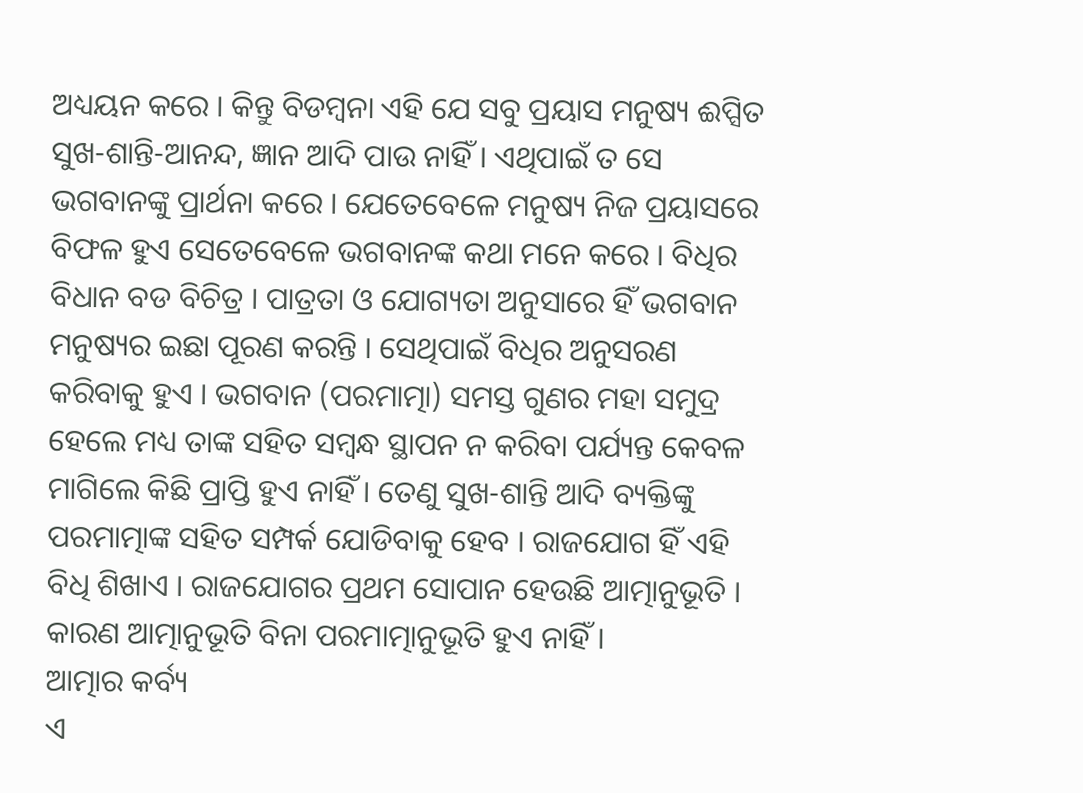ଅଧ୍ୟୟନ କରେ । କିନ୍ତୁ ବିଡମ୍ବନା ଏହି ଯେ ସବୁ ପ୍ରୟାସ ମନୁଷ୍ୟ ଈପ୍ସିତ ସୁଖ-ଶାନ୍ତି-ଆନନ୍ଦ, ଜ୍ଞାନ ଆଦି ପାଉ ନାହିଁ । ଏଥିପାଇଁ ତ ସେ ଭଗବାନଙ୍କୁ ପ୍ରାର୍ଥନା କରେ । ଯେତେବେଳେ ମନୁଷ୍ୟ ନିଜ ପ୍ରୟାସରେ ବିଫଳ ହୁଏ ସେତେବେଳେ ଭଗବାନଙ୍କ କଥା ମନେ କରେ । ବିଧିର ବିଧାନ ବଡ ବିଚିତ୍ର । ପାତ୍ରତା ଓ ଯୋଗ୍ୟତା ଅନୁସାରେ ହିଁ ଭଗବାନ ମନୁଷ୍ୟର ଇଛା ପୂରଣ କରନ୍ତି । ସେଥିପାଇଁ ବିଧିର ଅନୁସରଣ କରିବାକୁ ହୁଏ । ଭଗବାନ (ପରମାତ୍ମା) ସମସ୍ତ ଗୁଣର ମହା ସମୁଦ୍ର ହେଲେ ମଧ୍ୟ ତାଙ୍କ ସହିତ ସମ୍ବନ୍ଧ ସ୍ଥାପନ ନ କରିବା ପର୍ଯ୍ୟନ୍ତ କେବଳ ମାଗିଲେ କିଛି ପ୍ରାପ୍ତି ହୁଏ ନାହିଁ । ତେଣୁ ସୁଖ-ଶାନ୍ତି ଆଦି ବ୍ୟକ୍ତିଙ୍କୁ ପରମାତ୍ମାଙ୍କ ସହିତ ସମ୍ପର୍କ ଯୋଡିବାକୁ ହେବ । ରାଜଯୋଗ ହିଁ ଏହି ବିଧି ଶିଖାଏ । ରାଜଯୋଗର ପ୍ରଥମ ସୋପାନ ହେଉଛି ଆତ୍ମାନୁଭୂତି । କାରଣ ଆତ୍ମାନୁଭୂତି ବିନା ପରମାତ୍ମାନୁଭୂତି ହୁଏ ନାହିଁ ।
ଆତ୍ମାର କର୍ବ୍ୟ
ଏ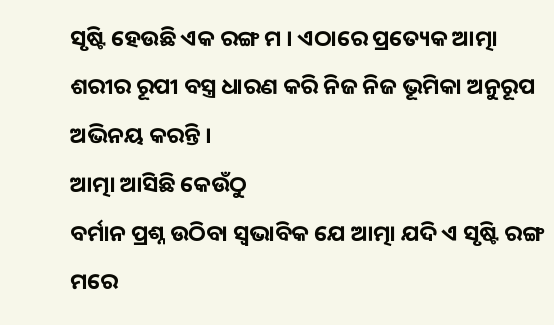ସୃଷ୍ଟି ହେଉଛି ଏକ ରଙ୍ଗ ମ । ଏଠାରେ ପ୍ରତ୍ୟେକ ଆତ୍ମା ଶରୀର ରୂପୀ ବସ୍ତ୍ର ଧାରଣ କରି ନିଜ ନିଜ ଭୂମିକା ଅନୁରୂପ ଅଭିନୟ କରନ୍ତି ।
ଆତ୍ମା ଆସିଛି କେଉଁଠୁ
ବର୍ମାନ ପ୍ରଶ୍ନ ଉଠିବା ସ୍ବଭାବିକ ଯେ ଆତ୍ମା ଯଦି ଏ ସୃଷ୍ଟି ରଙ୍ଗ ମରେ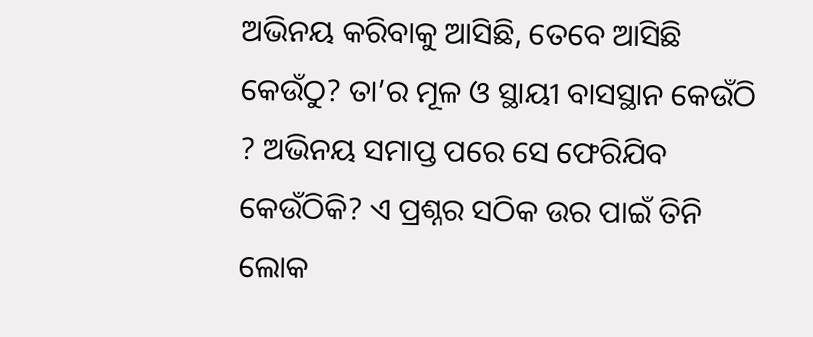ଅଭିନୟ କରିବାକୁ ଆସିଛି, ତେବେ ଆସିଛି କେଉଁଠୁ? ତା’ର ମୂଳ ଓ ସ୍ଥାୟୀ ବାସସ୍ଥାନ କେଉଁଠି ? ଅଭିନୟ ସମାପ୍ତ ପରେ ସେ ଫେରିଯିବ କେଉଁଠିକି? ଏ ପ୍ରଶ୍ନର ସଠିକ ଉର ପାଇଁ ତିନି ଲୋକ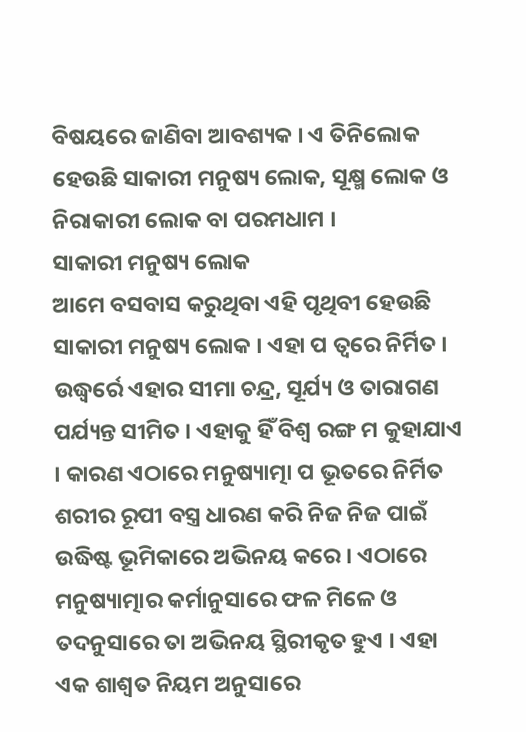ବିଷୟରେ ଜାଣିବା ଆବଶ୍ୟକ । ଏ ତିନିଲୋକ ହେଉଛି ସାକାରୀ ମନୁଷ୍ୟ ଲୋକ, ସୂକ୍ଷ୍ମ ଲୋକ ଓ ନିରାକାରୀ ଲୋକ ବା ପରମଧାମ ।
ସାକାରୀ ମନୁଷ୍ୟ ଲୋକ
ଆମେ ବସବାସ କରୁଥିବା ଏହି ପୃଥିବୀ ହେଉଛି ସାକାରୀ ମନୁଷ୍ୟ ଲୋକ । ଏହା ପ ତ୍ୱରେ ନିର୍ମିତ । ଉଦ୍ଧ୍ୱର୍ରେ ଏହାର ସୀମା ଚନ୍ଦ୍ର, ସୂର୍ଯ୍ୟ ଓ ତାରାଗଣ ପର୍ଯ୍ୟନ୍ତ ସୀମିତ । ଏହାକୁ ହିଁ ବିଶ୍ୱ ରଙ୍ଗ ମ କୁହାଯାଏ । କାରଣ ଏଠାରେ ମନୁଷ୍ୟାତ୍ମା ପ ଭୂତରେ ନିର୍ମିତ ଶରୀର ରୂପୀ ବସ୍ତ୍ର ଧାରଣ କରି ନିଜ ନିଜ ପାଇଁ ଉଦ୍ଧିଷ୍ଟ ଭୂମିକାରେ ଅଭିନୟ କରେ । ଏଠାରେ ମନୁଷ୍ୟାତ୍ମାର କର୍ମାନୁସାରେ ଫଳ ମିଳେ ଓ ତଦନୁସାରେ ତା ଅଭିନୟ ସ୍ଥିରୀକୃତ ହୁଏ । ଏହା ଏକ ଶାଶ୍ୱତ ନିୟମ ଅନୁସାରେ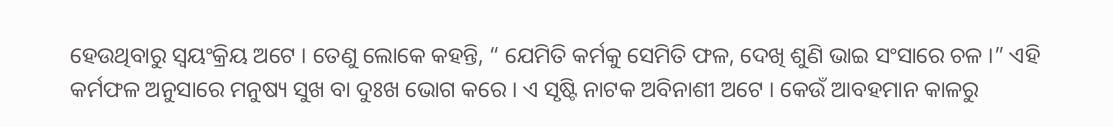ହେଉଥିବାରୁ ସ୍ବୟଂକ୍ରିୟ ଅଟେ । ତେଣୁ ଲୋକେ କହନ୍ତି, “ ଯେମିତି କର୍ମକୁ ସେମିତି ଫଳ, ଦେଖି ଶୁଣି ଭାଇ ସଂସାରେ ଚଳ ।” ଏହି କର୍ମଫଳ ଅନୁସାରେ ମନୁଷ୍ୟ ସୁଖ ବା ଦୁଃଖ ଭୋଗ କରେ । ଏ ସୃଷ୍ଟି ନାଟକ ଅବିନାଶୀ ଅଟେ । କେଉଁ ଆବହମାନ କାଳରୁ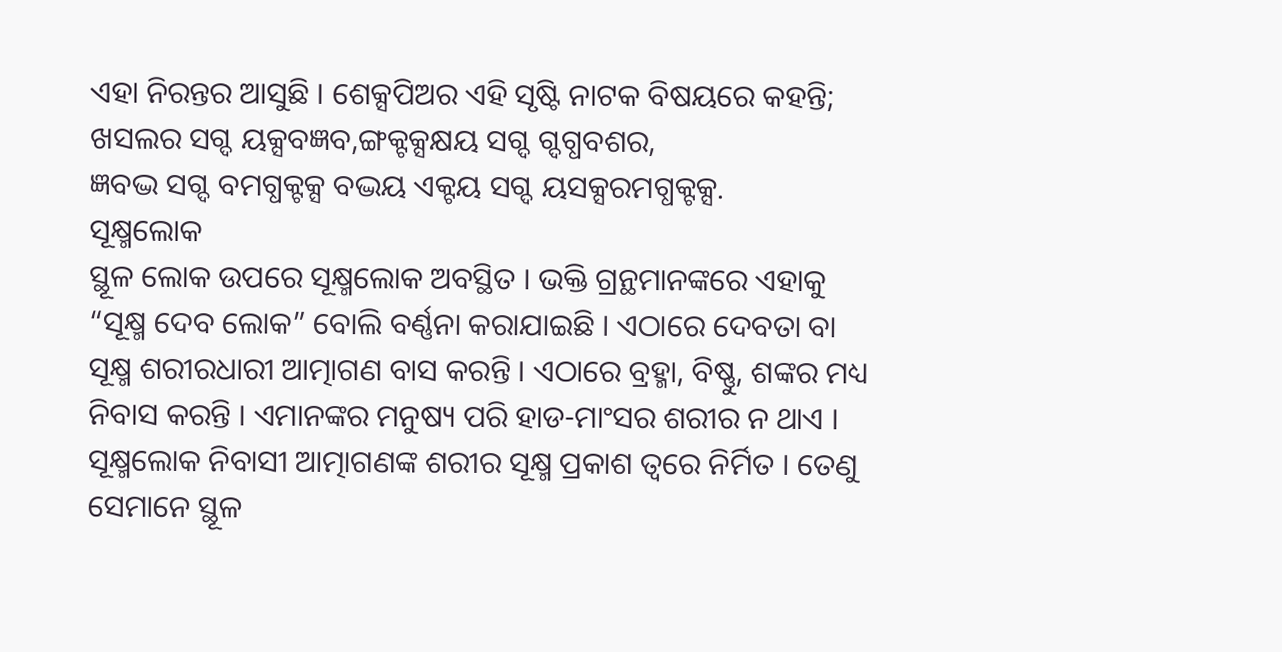ଏହା ନିରନ୍ତର ଆସୁଛି । ଶେକ୍ସପିଅର ଏହି ସୃଷ୍ଟି ନାଟକ ବିଷୟରେ କହନ୍ତି;
ଖସଲର ସଗ୍ଦ ୟକ୍ସବଜ୍ଞବ,ଙ୍ଗକ୍ଟକ୍ସକ୍ଷୟ ସଗ୍ଦ ଗ୍ଦଗ୍ଧବଶର,
ଜ୍ଞବଦ୍ଭ ସଗ୍ଦ ବମଗ୍ଧକ୍ଟକ୍ସ ବଦ୍ଭୟ ଏକ୍ଟୟ ସଗ୍ଦ ୟସକ୍ସରମଗ୍ଧକ୍ଟକ୍ସ.
ସୂକ୍ଷ୍ମଲୋକ
ସ୍ଥୂଳ ଲୋକ ଉପରେ ସୂକ୍ଷ୍ମଲୋକ ଅବସ୍ଥିତ । ଭକ୍ତି ଗ୍ରନ୍ଥମାନଙ୍କରେ ଏହାକୁ “ସୂକ୍ଷ୍ମ ଦେବ ଲୋକ” ବୋଲି ବର୍ଣ୍ଣନା କରାଯାଇଛି । ଏଠାରେ ଦେବତା ବା ସୂକ୍ଷ୍ମ ଶରୀରଧାରୀ ଆତ୍ମାଗଣ ବାସ କରନ୍ତି । ଏଠାରେ ବ୍ରହ୍ମା, ବିଷ୍ଣୁ, ଶଙ୍କର ମଧ୍ୟ ନିବାସ କରନ୍ତି । ଏମାନଙ୍କର ମନୁଷ୍ୟ ପରି ହାଡ-ମାଂସର ଶରୀର ନ ଥାଏ । ସୂକ୍ଷ୍ମଲୋକ ନିବାସୀ ଆତ୍ମାଗଣଙ୍କ ଶରୀର ସୂକ୍ଷ୍ମ ପ୍ରକାଶ ତ୍ୱରେ ନିର୍ମିତ । ତେଣୁ ସେମାନେ ସ୍ଥୂଳ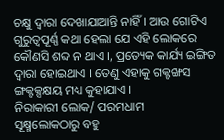ଚକ୍ଷୁ ଦ୍ୱାରା ଦେଖାଯାଆନ୍ତି ନାହିଁ । ଆଉ ଗୋଟିଏ ଗୁରୁତ୍ୱପୂର୍ଣ୍ଣ କଥା ହେଲା ଯେ ଏହି ଲୋକରେ କୌଣସି ଶବ୍ଦ ନ ଥାଏ ।, ପ୍ରତ୍ୟେକ କାର୍ଯ୍ୟ ଇଙ୍ଗିତ ଦ୍ୱାରା ହୋଇଥାଏ । ତେଣୁ ଏହାକୁ ଗକ୍ଟଙ୍ଖସ ଙ୍ଗକ୍ଟକ୍ସକ୍ଷୟ ମଧ୍ୟ କୁହାଯାଏ ।
ନିରାକାରୀ ଲୋକ/ ପରମଧାମ
ସୂକ୍ଷ୍ମଲୋକଠାରୁ ବହୁ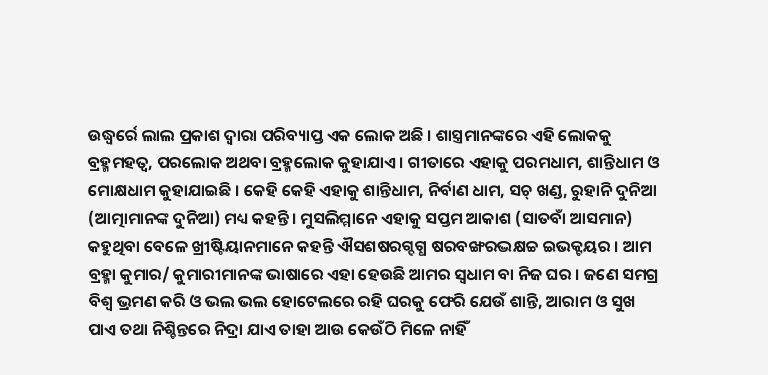ଉଦ୍ଧ୍ୱର୍ରେ ଲାଲ ପ୍ରକାଶ ଦ୍ୱାରା ପରିବ୍ୟାପ୍ତ ଏକ ଲୋକ ଅଛି । ଶାସ୍ତ୍ରମାନଙ୍କରେ ଏହି ଲୋକକୁ ବ୍ରହ୍ମମହତ୍ୱ, ପରଲୋକ ଅଥବା ବ୍ରହ୍ମଲୋକ କୁହାଯାଏ । ଗୀତାରେ ଏହାକୁ ପରମଧାମ, ଶାନ୍ତିଧାମ ଓ ମୋକ୍ଷଧାମ କୁହାଯାଇଛି । କେହି କେହି ଏହାକୁ ଶାନ୍ତିଧାମ, ନିର୍ବାଣ ଧାମ, ସଚ୍ ଖଣ୍ଡ, ରୁହାନି ଦୁନିଆ (ଆତ୍ମାମାନଙ୍କ ଦୁନିଆ) ମଧ୍ୟ କହନ୍ତି । ମୁସଲିମ୍ମାନେ ଏହାକୁ ସପ୍ତମ ଆକାଶ (ସାତବାଁ ଆସମାନ) କହୁଥିବା ବେଳେ ଖ୍ରୀଷ୍ଟିୟାନମାନେ କହନ୍ତି ଐସଶଷରଗ୍ଦଗ୍ଧ ଷରବଙ୍ଖରଦ୍ଭକ୍ଷଚ୍ଚ ଇଭକ୍ଟୟର । ଆମ ବ୍ରହ୍ମା କୁମାର/ କୁମାରୀମାନଙ୍କ ଭାଷାରେ ଏହା ହେଉଛି ଆମର ସ୍ବଧାମ ବା ନିଜ ଘର । ଜଣେ ସମଗ୍ର ବିଶ୍ୱ ଭ୍ରମଣ କରି ଓ ଭଲ ଭଲ ହୋଟେଲରେ ରହି ଘରକୁ ଫେରି ଯେଉଁ ଶାନ୍ତି, ଆରାମ ଓ ସୁଖ ପାଏ ତଥା ନିଶ୍ଚିନ୍ତରେ ନିଦ୍ରା ଯାଏ ତାହା ଆଉ କେଉଁଠି ମିଳେ ନାହିଁ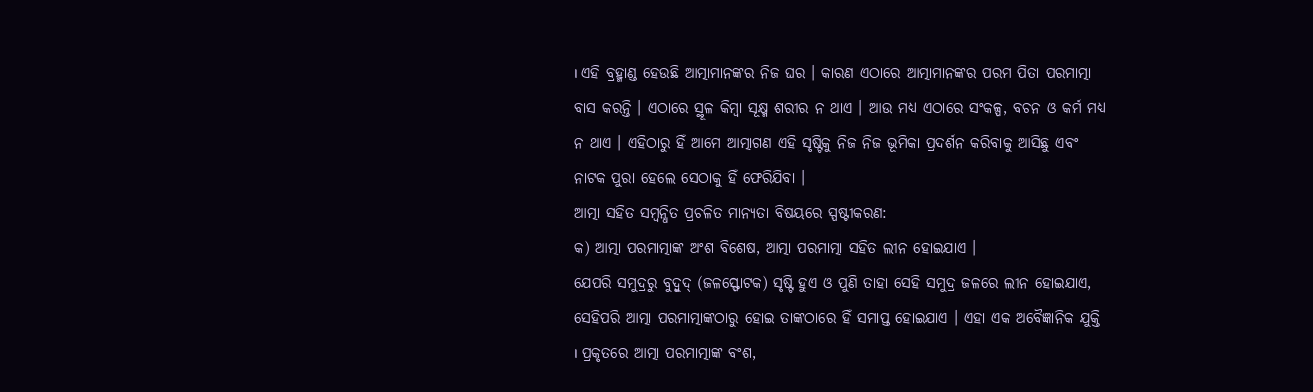। ଏହି ବ୍ରହ୍ମାଣ୍ଡ ହେଉଛି ଆତ୍ମାମାନଙ୍କର ନିଜ ଘର । କାରଣ ଏଠାରେ ଆତ୍ମାମାନଙ୍କର ପରମ ପିତା ପରମାତ୍ମା ବାସ କରନ୍ତି । ଏଠାରେ ସ୍ଥୂଳ କିମ୍ବା ସୂକ୍ଷ୍ମ ଶରୀର ନ ଥାଏ । ଆଉ ମଧ୍ୟ ଏଠାରେ ସଂକଳ୍ପ, ବଚନ ଓ କର୍ମ ମଧ୍ୟ ନ ଥାଏ । ଏହିଠାରୁ ହିଁ ଆମେ ଆତ୍ମାଗଣ ଏହି ସୃଷ୍ଟିକୁ ନିଜ ନିଜ ଭୂମିକା ପ୍ରଦର୍ଶନ କରିବାକୁ ଆସିଛୁ ଏବଂ ନାଟକ ପୁରା ହେଲେ ସେଠାକୁ ହିଁ ଫେରିଯିବା ।
ଆତ୍ମା ସହିତ ସମ୍ବନ୍ଧିତ ପ୍ରଚଳିତ ମାନ୍ୟତା ବିଷୟରେ ସ୍ପଷ୍ଟୀକରଣ:
କ) ଆତ୍ମା ପରମାତ୍ମାଙ୍କ ଅଂଶ ବିଶେଷ, ଆତ୍ମା ପରମାତ୍ମା ସହିତ ଲୀନ ହୋଇଯାଏ ।
ଯେପରି ସମୁଦ୍ରରୁ ବୁଦ୍ବୁଦ୍ (ଜଳସ୍ଫୋଟକ) ସୃଷ୍ଟି ହୁଏ ଓ ପୁଣି ତାହା ସେହି ସମୁଦ୍ର ଜଳରେ ଲୀନ ହୋଇଯାଏ, ସେହିପରି ଆତ୍ମା ପରମାତ୍ମାଙ୍କଠାରୁ ହୋଇ ତାଙ୍କଠାରେ ହିଁ ସମାପ୍ତ ହୋଇଯାଏ । ଏହା ଏକ ଅବୈଜ୍ଞାନିକ ଯୁକ୍ତି । ପ୍ରକୃତରେ ଆତ୍ମା ପରମାତ୍ମାଙ୍କ ବଂଶ,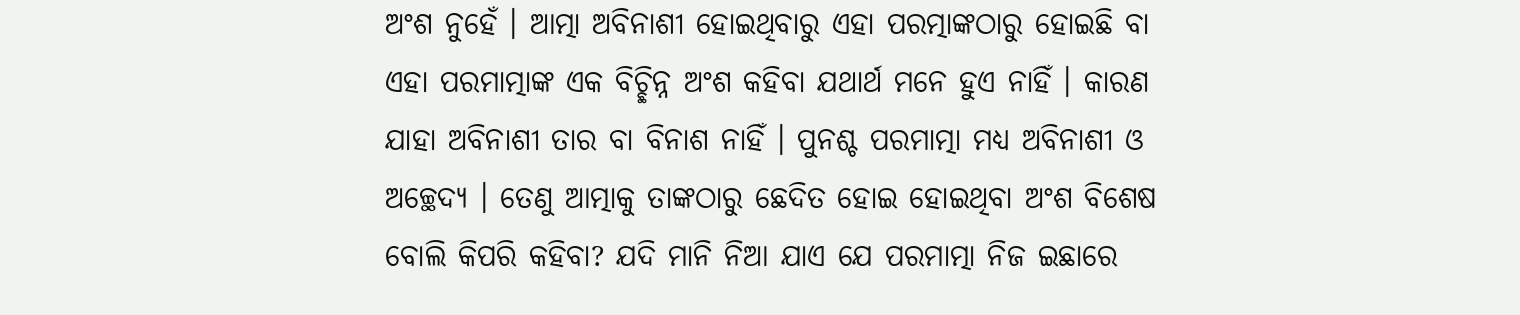ଅଂଶ ନୁହେଁ । ଆତ୍ମା ଅବିନାଶୀ ହୋଇଥିବାରୁ ଏହା ପରତ୍ମାଙ୍କଠାରୁ ହୋଇଛି ବା ଏହା ପରମାତ୍ମାଙ୍କ ଏକ ବିଚ୍ଛିନ୍ନ ଅଂଶ କହିବା ଯଥାର୍ଥ ମନେ ହୁଏ ନାହିଁ । କାରଣ ଯାହା ଅବିନାଶୀ ତାର ବା ବିନାଶ ନାହିଁ । ପୁନଶ୍ଚ ପରମାତ୍ମା ମଧ୍ୟ ଅବିନାଶୀ ଓ ଅଚ୍ଛେଦ୍ୟ । ତେଣୁ ଆତ୍ମାକୁ ତାଙ୍କଠାରୁ ଛେଦିତ ହୋଇ ହୋଇଥିବା ଅଂଶ ବିଶେଷ ବୋଲି କିପରି କହିବା? ଯଦି ମାନି ନିଆ ଯାଏ ଯେ ପରମାତ୍ମା ନିଜ ଇଛାରେ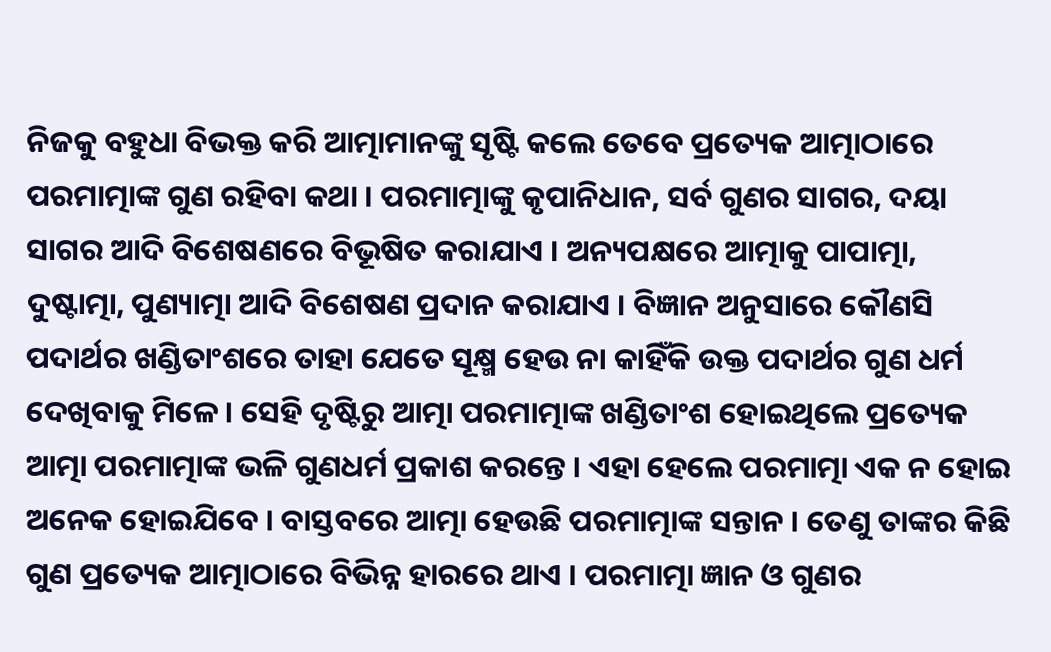ନିଜକୁ ବହୁଧା ବିଭକ୍ତ କରି ଆତ୍ମାମାନଙ୍କୁ ସୃଷ୍ଟି କଲେ ତେବେ ପ୍ରତ୍ୟେକ ଆତ୍ମାଠାରେ ପରମାତ୍ମାଙ୍କ ଗୁଣ ରହିବା କଥା । ପରମାତ୍ମାଙ୍କୁ କୃପାନିଧାନ, ସର୍ବ ଗୁଣର ସାଗର, ଦୟା ସାଗର ଆଦି ବିଶେଷଣରେ ବିଭୂଷିତ କରାଯାଏ । ଅନ୍ୟପକ୍ଷରେ ଆତ୍ମାକୁ ପାପାତ୍ମା, ଦୁଷ୍ଟାତ୍ମା, ପୁଣ୍ୟାତ୍ମା ଆଦି ବିଶେଷଣ ପ୍ରଦାନ କରାଯାଏ । ବିଜ୍ଞାନ ଅନୁସାରେ କୌଣସି ପଦାର୍ଥର ଖଣ୍ଡିତାଂଶରେ ତାହା ଯେତେ ସୂକ୍ଷ୍ମ ହେଉ ନା କାହିଁକି ଉକ୍ତ ପଦାର୍ଥର ଗୁଣ ଧର୍ମ ଦେଖିବାକୁ ମିଳେ । ସେହି ଦୃଷ୍ଟିରୁ ଆତ୍ମା ପରମାତ୍ମାଙ୍କ ଖଣ୍ଡିତାଂଶ ହୋଇଥିଲେ ପ୍ରତ୍ୟେକ ଆତ୍ମା ପରମାତ୍ମାଙ୍କ ଭଳି ଗୁଣଧର୍ମ ପ୍ରକାଶ କରନ୍ତେ । ଏହା ହେଲେ ପରମାତ୍ମା ଏକ ନ ହୋଇ ଅନେକ ହୋଇଯିବେ । ବାସ୍ତବରେ ଆତ୍ମା ହେଉଛି ପରମାତ୍ମାଙ୍କ ସନ୍ତାନ । ତେଣୁ ତାଙ୍କର କିଛି ଗୁଣ ପ୍ରତ୍ୟେକ ଆତ୍ମାଠାରେ ବିଭିନ୍ନ ହାରରେ ଥାଏ । ପରମାତ୍ମା ଜ୍ଞାନ ଓ ଗୁଣର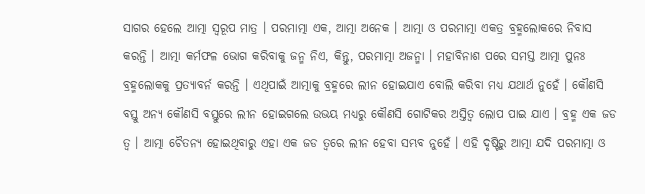ସାଗର ହେଲେ ଆତ୍ମା ସ୍ବରୂପ ମାତ୍ର । ପରମାତ୍ମା ଏକ, ଆତ୍ମା ଅନେକ । ଆତ୍ମା ଓ ପରମାତ୍ମା ଏକତ୍ର ବ୍ରହ୍ମଲୋକରେ ନିବାସ କରନ୍ତି । ଆତ୍ମା କର୍ମଫଳ ଭୋଗ କରିବାକୁ ଜନ୍ମ ନିଏ, କିନ୍ତୁ, ପରମାତ୍ମା ଅଜନ୍ମା । ମହାବିନାଶ ପରେ ସମସ୍ତ ଆତ୍ମା ପୁନଃ ବ୍ରହ୍ମଲୋକକୁ ପ୍ରତ୍ୟାବର୍ନ କରନ୍ତି । ଏଥିପାଇଁ ଆତ୍ମାକୁ ବ୍ରହ୍ମରେ ଲୀନ ହୋଇଯାଏ ବୋଲି କରିବା ମଧ୍ୟ ଯଥାର୍ଥ ନୁହେଁ । କୌଣସି ବସ୍ତୁ ଅନ୍ୟ କୌଣସି ବସ୍ତୁରେ ଲୀନ ହୋଇଗଲେ ଉଭୟ ମଧ୍ୟରୁ କୌଣସି ଗୋଟିକର ଅସ୍ତିତ୍ୱ ଲୋପ ପାଇ ଯାଏ । ବ୍ରହ୍ମ ଏକ ଜଡ ତ୍ୱ । ଆତ୍ମା ଚୈତନ୍ୟ ହୋଇଥିବାରୁ ଏହା ଏକ ଜଡ ତ୍ୱରେ ଲୀନ ହେବା ସମ୍ଭବ ନୁହେଁ । ଏହି ଦୃଷ୍ଟିରୁ ଆତ୍ମା ଯଦି ପରମାତ୍ମା ଓ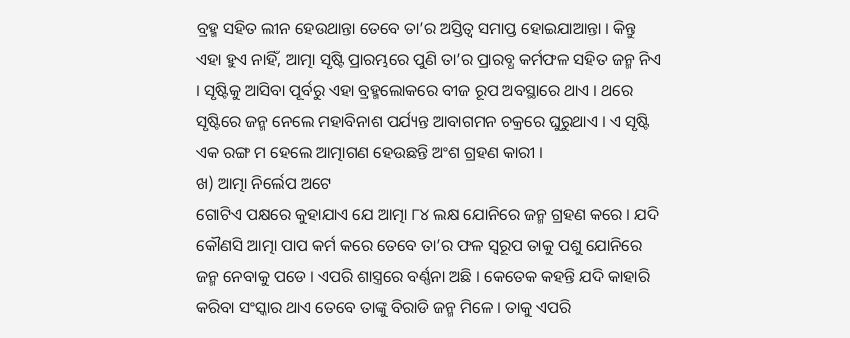ବ୍ରହ୍ମ ସହିତ ଲୀନ ହେଉଥାନ୍ତା ତେବେ ତା’ର ଅସ୍ତିତ୍ୱ ସମାପ୍ତ ହୋଇଯାଆନ୍ତା । କିନ୍ତୁ ଏହା ହୁଏ ନାହିଁ, ଆତ୍ମା ସୃଷ୍ଟି ପ୍ରାରମ୍ଭରେ ପୁଣି ତା’ର ପ୍ରାରବ୍ଧ କର୍ମଫଳ ସହିତ ଜନ୍ମ ନିଏ । ସୃଷ୍ଟିକୁ ଆସିବା ପୂର୍ବରୁ ଏହା ବ୍ରହ୍ମଲୋକରେ ବୀଜ ରୂପ ଅବସ୍ଥାରେ ଥାଏ । ଥରେ ସୃଷ୍ଟିରେ ଜନ୍ମ ନେଲେ ମହାବିନାଶ ପର୍ଯ୍ୟନ୍ତ ଆବାଗମନ ଚକ୍ରରେ ଘୁରୁଥାଏ । ଏ ସୃଷ୍ଟି ଏକ ରଙ୍ଗ ମ ହେଲେ ଆତ୍ମାଗଣ ହେଉଛନ୍ତି ଅଂଶ ଗ୍ରହଣ କାରୀ ।
ଖ) ଆତ୍ମା ନିର୍ଲେପ ଅଟେ
ଗୋଟିଏ ପକ୍ଷରେ କୁହାଯାଏ ଯେ ଆତ୍ମା ୮୪ ଲକ୍ଷ ଯୋନିରେ ଜନ୍ମ ଗ୍ରହଣ କରେ । ଯଦି କୌଣସି ଆତ୍ମା ପାପ କର୍ମ କରେ ତେବେ ତା’ର ଫଳ ସ୍ବରୂପ ତାକୁ ପଶୁ ଯୋନିରେ ଜନ୍ମ ନେବାକୁ ପଡେ । ଏପରି ଶାସ୍ତ୍ରରେ ବର୍ଣ୍ଣନା ଅଛି । କେତେକ କହନ୍ତି ଯଦି କାହାରି କରିବା ସଂସ୍କାର ଥାଏ ତେବେ ତାଙ୍କୁ ବିରାଡି ଜନ୍ମ ମିଳେ । ତାକୁ ଏପରି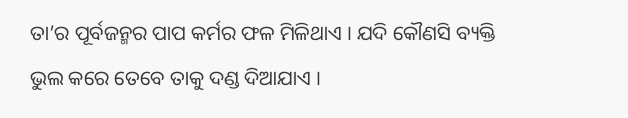ତା’ର ପୂର୍ବଜନ୍ମର ପାପ କର୍ମର ଫଳ ମିଳିଥାଏ । ଯଦି କୌଣସି ବ୍ୟକ୍ତି ଭୁଲ କରେ ତେବେ ତାକୁ ଦଣ୍ଡ ଦିଆଯାଏ ।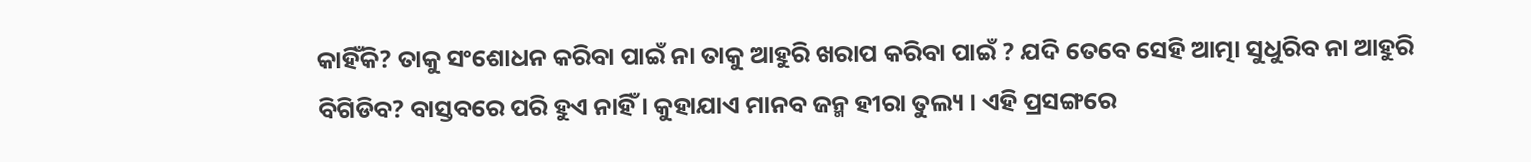କାହିଁକି? ତାକୁ ସଂଶୋଧନ କରିବା ପାଇଁ ନା ତାକୁ ଆହୁରି ଖରାପ କରିବା ପାଇଁ ? ଯଦି ତେବେ ସେହି ଆତ୍ମା ସୁଧୁରିବ ନା ଆହୁରି ବିଗିଡିବ? ବାସ୍ତବରେ ପରି ହୁଏ ନାହିଁ । କୁହାଯାଏ ମାନବ ଜନ୍ମ ହୀରା ତୁଲ୍ୟ । ଏହି ପ୍ରସଙ୍ଗରେ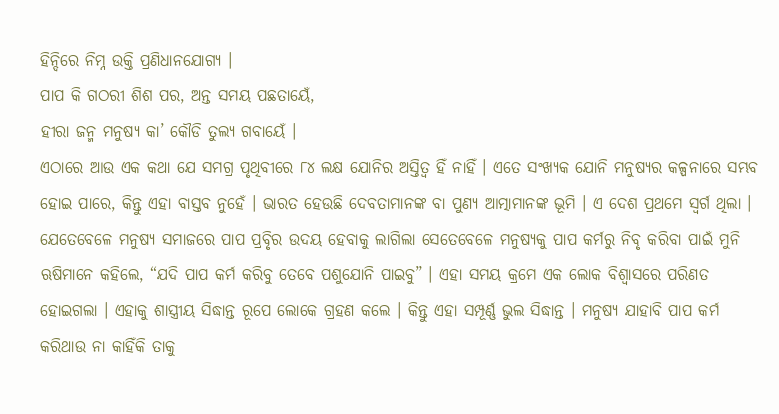ହିନ୍ଦିରେ ନିମ୍ନ ଉକ୍ତି ପ୍ରଣିଧାନଯୋଗ୍ୟ ।
ପାପ କି ଗଠରୀ ଶିଶ ପର, ଅନ୍ତ ସମୟ ପଛତାୟେଁ,
ହୀରା ଜନ୍ମ ମନୁଷ୍ୟ କା’ କୌଡି ତୁଲ୍ୟ ଗବାୟେଁ ।
ଏଠାରେ ଆଉ ଏକ କଥା ଯେ ସମଗ୍ର ପୃଥିବୀରେ ୮୪ ଲକ୍ଷ ଯୋନିର ଅସ୍ତିତ୍ୱ ହିଁ ନାହିଁ । ଏତେ ସଂଖ୍ୟକ ଯୋନି ମନୁଷ୍ୟର କଳ୍ପନାରେ ସମ୍ଭବ ହୋଇ ପାରେ, କିନ୍ତୁ ଏହା ବାସ୍ତବ ନୁହେଁ । ଭାରତ ହେଉଛି ଦେବତାମାନଙ୍କ ବା ପୁଣ୍ୟ ଆତ୍ମାମାନଙ୍କ ଭୂମି । ଏ ଦେଶ ପ୍ରଥମେ ସ୍ବର୍ଗ ଥିଲା । ଯେତେବେଳେ ମନୁଷ୍ୟ ସମାଜରେ ପାପ ପ୍ରବୃିର ଉଦୟ ହେବାକୁ ଲାଗିଲା ସେତେବେଳେ ମନୁଷ୍ୟକୁ ପାପ କର୍ମରୁ ନିବୃ କରିବା ପାଇଁ ମୁନି ଋଷିମାନେ କହିଲେ, “ଯଦି ପାପ କର୍ମ କରିବୁ ତେବେ ପଶୁଯୋନି ପାଇବୁ” । ଏହା ସମୟ କ୍ରମେ ଏକ ଲୋକ ବିଶ୍ୱାସରେ ପରିଣତ ହୋଇଗଲା । ଏହାକୁ ଶାସ୍ତ୍ରୀୟ ସିଦ୍ଧାନ୍ତ ରୂପେ ଲୋକେ ଗ୍ରହଣ କଲେ । କିନ୍ତୁ ଏହା ସମ୍ପୂର୍ଣ୍ଣ ଭୁଲ ସିଦ୍ଧାନ୍ତ । ମନୁଷ୍ୟ ଯାହାବି ପାପ କର୍ମ କରିଥାଉ ନା କାହିଁକି ତାକୁ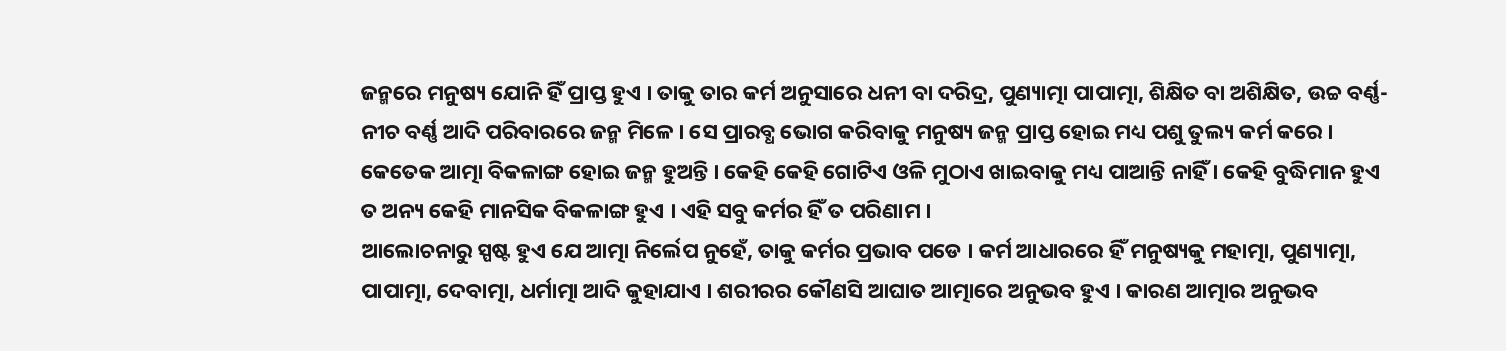ଜନ୍ମରେ ମନୁଷ୍ୟ ଯୋନି ହିଁ ପ୍ରାପ୍ତ ହୁଏ । ତାକୁ ତାର କର୍ମ ଅନୁସାରେ ଧନୀ ବା ଦରିଦ୍ର, ପୁଣ୍ୟାତ୍ମା ପାପାତ୍ମା, ଶିକ୍ଷିତ ବା ଅଶିକ୍ଷିତ, ଉଚ୍ଚ ବର୍ଣ୍ଣ- ନୀଚ ବର୍ଣ୍ଣ ଆଦି ପରିବାରରେ ଜନ୍ମ ମିଳେ । ସେ ପ୍ରାରବ୍ଧ ଭୋଗ କରିବାକୁ ମନୁଷ୍ୟ ଜନ୍ମ ପ୍ରାପ୍ତ ହୋଇ ମଧ୍ୟ ପଶୁ ତୁଲ୍ୟ କର୍ମ କରେ । କେତେକ ଆତ୍ମା ବିକଳାଙ୍ଗ ହୋଇ ଜନ୍ମ ହୁଅନ୍ତି । କେହି କେହି ଗୋଟିଏ ଓଳି ମୁଠାଏ ଖାଇବାକୁ ମଧ୍ୟ ପାଆନ୍ତି ନାହିଁ । କେହି ବୁଦ୍ଧିମାନ ହୁଏ ତ ଅନ୍ୟ କେହି ମାନସିକ ବିକଳାଙ୍ଗ ହୁଏ । ଏହି ସବୁ କର୍ମର ହିଁ ତ ପରିଣାମ ।
ଆଲୋଚନାରୁ ସ୍ପଷ୍ଟ ହୁଏ ଯେ ଆତ୍ମା ନିର୍ଲେପ ନୁହେଁ, ତାକୁ କର୍ମର ପ୍ରଭାବ ପଡେ । କର୍ମ ଆଧାରରେ ହିଁ ମନୁଷ୍ୟକୁ ମହାତ୍ମା, ପୁଣ୍ୟାତ୍ମା, ପାପାତ୍ମା, ଦେବାତ୍ମା, ଧର୍ମାତ୍ମା ଆଦି କୁହାଯାଏ । ଶରୀରର କୌଣସି ଆଘାତ ଆତ୍ମାରେ ଅନୁଭବ ହୁଏ । କାରଣ ଆତ୍ମାର ଅନୁଭବ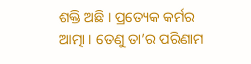ଶକ୍ତି ଅଛି । ପ୍ରତ୍ୟେକ କର୍ମର ଆତ୍ମା । ତେଣୁ ତା’ର ପରିଣାମ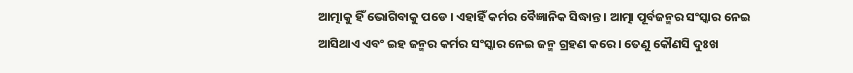ଆତ୍ମାକୁ ହିଁ ଭୋଗିବାକୁ ପଡେ । ଏହାହିଁ କର୍ମର ବୈଜ୍ଞାନିକ ସିଦ୍ଧାନ୍ତ । ଆତ୍ମା ପୂର୍ବଜନ୍ମର ସଂସ୍କାର ନେଇ ଆସିଥାଏ ଏବଂ ଇହ ଜନ୍ମର କର୍ମର ସଂସ୍କାର ନେଇ ଜନ୍ମ ଗ୍ରହଣ କରେ । ତେଣୁ କୌଣସି ଦୁଃଖ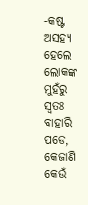-କଷ୍ଟ ଅସହ୍ୟ ହେଲେ ଲୋକଙ୍କ ମୁହଁରୁ ସ୍ବତଃ ବାହାରି ପଡେ, କେଜାଣି କେଉଁ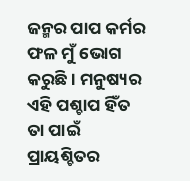ଜନ୍ମର ପାପ କର୍ମର ଫଳ ମୁଁ ଭୋଗ କରୁଛି । ମନୁଷ୍ୟର ଏହି ପଶ୍ଚାପ ହିଁତ ତା ପାଇଁ ପ୍ରାୟଶ୍ଚିତର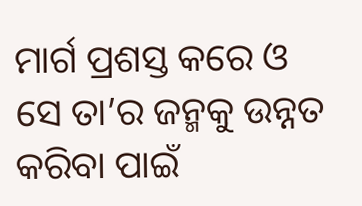ମାର୍ଗ ପ୍ରଶସ୍ତ କରେ ଓ ସେ ତା’ର ଜନ୍ମକୁ ଉନ୍ନତ କରିବା ପାଇଁ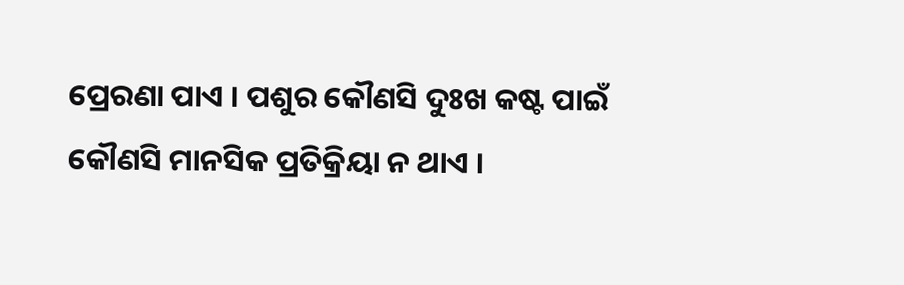ପ୍ରେରଣା ପାଏ । ପଶୁର କୌଣସି ଦୁଃଖ କଷ୍ଟ ପାଇଁ କୌଣସି ମାନସିକ ପ୍ରତିକ୍ରିୟା ନ ଥାଏ ।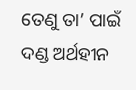ତେଣୁ ତା’ ପାଇଁ ଦଣ୍ଡ ଅର୍ଥହୀନ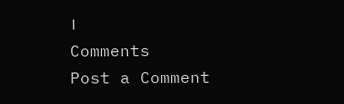।
Comments
Post a Comment